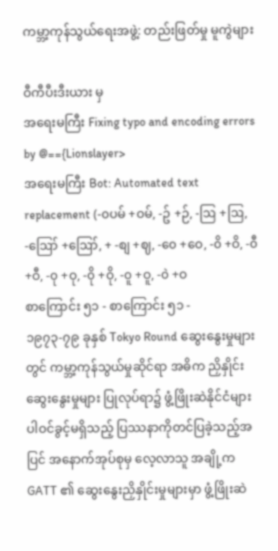ကမ္ဘာ့ကုန်သွယ်ရေးအဖွဲ့: တည်းဖြတ်မှု မူကွဲများ

ဝီကီပီးဒီးယား မှ
အရေးမကြီး Fixing typo and encoding errors by @=={Lionslayer>
အရေးမကြီး Bot: Automated text replacement (-၀ပမ် +ဝမ်, -ဥ် +ဉ်, -ဩ +ဩ, -ဪ +ဪ, + -စျ +ဈ, -၀ေ +ဝေ, -၀ိ +ဝိ, -၀ီ +ဝီ, -၀ု +ဝု, -၀ို +ဝို, -၀ူ +ဝူ, -၀ဲ +ဝ
စာကြောင်း ၅၁ - စာကြောင်း ၅၁ -
၁၉၇၃-၇၉ ခုနှစ် Tokyo Round ဆွေးနွေးမှုများတွင် ကမ္ဘာ့ကုန်သွယ်မှုဆိုင်ရာ အဓိက ညှိနှိုင်းဆွေးနွေးမှုများ ပြုလုပ်ရာ၌ ဖွံ့ဖြိုးဆဲနိုင်ငံများ ပါဝင်ခွင့်မရှိသည့် ပြဿနာကိုတင်ပြခဲ့သည့်အပြင် အနောက်အုပ်စုမှ လေ့လာသူ အချို့က GATT ၏ ဆွေးနွေးညှိနှိုင်းမှုများမှာ ဖွံ့ဖြိုးဆဲ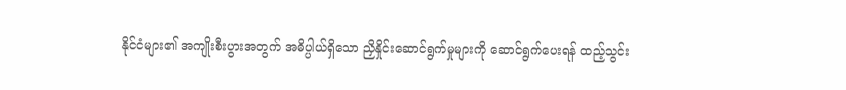နိုင်ငံများ၏ အကျိုးစီးပွားအတွက် အဓိပ္ပါယ်ရှိသော ညှိနှိုင်းဆောင်ရွက်မှုများကို ဆောင်ရွက်ပေးရန် ထည့်သွင်း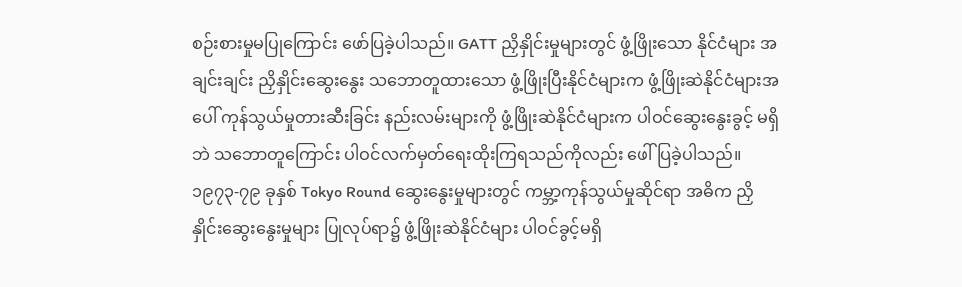စဉ်းစားမှုမပြုကြောင်း ဖော်ပြခဲ့ပါသည်။ GATT ညှိနှိုင်းမှုများတွင် ဖွံ့ဖြိုးသော နိုင်ငံများ အချင်းချင်း ညှိနှိုင်းဆွေးနွေး သဘောတူထားသော ဖွံ့ဖြိုးပြီးနိုင်ငံများက ဖွံ့ဖြိုးဆဲနိုင်ငံများအပေါ် ကုန်သွယ်မှုတားဆီးခြင်း နည်းလမ်းများကို ဖွံ့ဖြိုးဆဲနိုင်ငံများက ပါဝင်ဆွေးနွေးခွင့် မရှိဘဲ သဘောတူကြောင်း ပါဝင်လက်မှတ်ရေးထိုးကြရသည်ကိုလည်း ဖေါ်ပြခဲ့ပါသည်။
၁၉၇၃-၇၉ ခုနှစ် Tokyo Round ဆွေးနွေးမှုများတွင် ကမ္ဘာ့ကုန်သွယ်မှုဆိုင်ရာ အဓိက ညှိနှိုင်းဆွေးနွေးမှုများ ပြုလုပ်ရာ၌ ဖွံ့ဖြိုးဆဲနိုင်ငံများ ပါဝင်ခွင့်မရှိ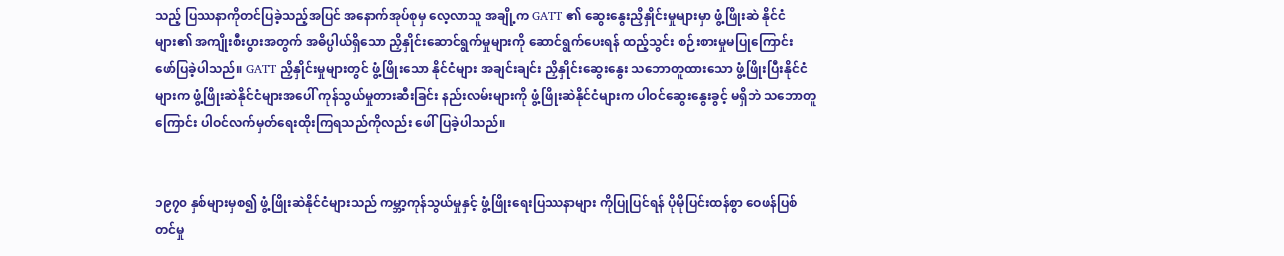သည့် ပြဿနာကိုတင်ပြခဲ့သည့်အပြင် အနောက်အုပ်စုမှ လေ့လာသူ အချို့က GATT ၏ ဆွေးနွေးညှိနှိုင်းမှုများမှာ ဖွံ့ဖြိုးဆဲ နိုင်ငံများ၏ အကျိုးစီးပွားအတွက် အဓိပ္ပါယ်ရှိသော ညှိနှိုင်းဆောင်ရွက်မှုများကို ဆောင်ရွက်ပေးရန် ထည့်သွင်း စဉ်းစားမှုမပြုကြောင်း ဖော်ပြခဲ့ပါသည်။ GATT ညှိနှိုင်းမှုများတွင် ဖွံ့ဖြိုးသော နိုင်ငံများ အချင်းချင်း ညှိနှိုင်းဆွေးနွေး သဘောတူထားသော ဖွံ့ဖြိုးပြီးနိုင်ငံများက ဖွံ့ဖြိုးဆဲနိုင်ငံများအပေါ် ကုန်သွယ်မှုတားဆီးခြင်း နည်းလမ်းများကို ဖွံ့ဖြိုးဆဲနိုင်ငံများက ပါဝင်ဆွေးနွေးခွင့် မရှိဘဲ သဘောတူကြောင်း ပါဝင်လက်မှတ်ရေးထိုးကြရသည်ကိုလည်း ဖေါ်ပြခဲ့ပါသည်။


၁၉၇၀ နှစ်များမှစ၍ ဖွံ့ဖြိုးဆဲနိုင်ငံများသည် ကမ္ဘာ့ကုန်သွယ်မှုနှင့် ဖွံ့ဖြိုးရေးပြဿနာများ ကိုပြုပြင်ရန် ပိုမိုပြင်းထန်စွာ ဝေဖန်ပြစ်တင်မှု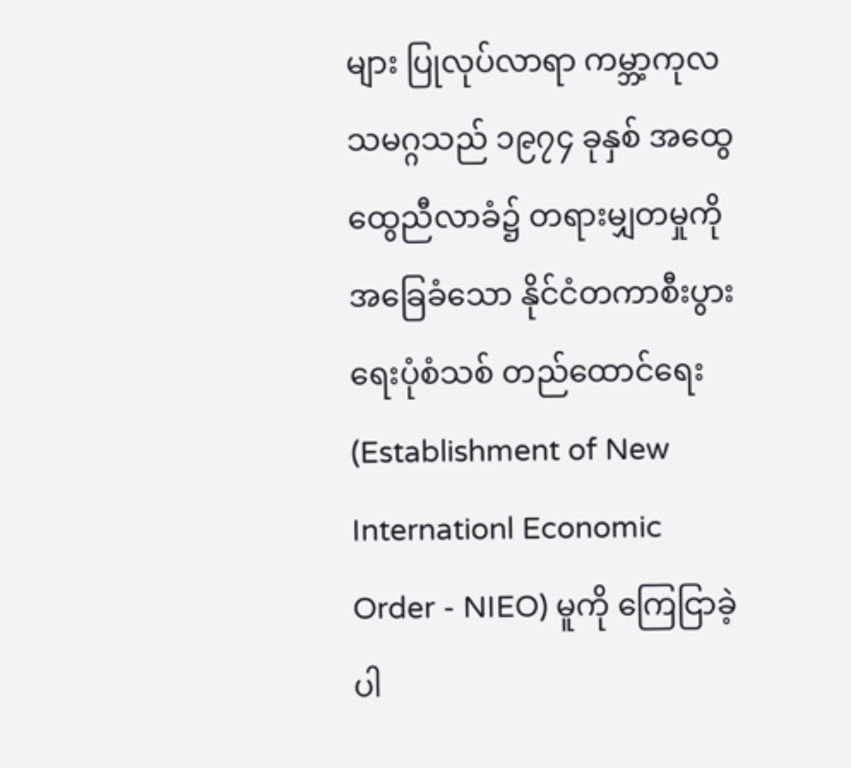များ ပြုလုပ်လာရာ ကမ္ဘာ့ကုလသမဂ္ဂသည် ၁၉၇၄ ခုနှစ် အထွေထွေညီလာခံ၌ တရားမျှတမှုကို အခြေခံသော နိုင်ငံတကာစီးပွားရေးပုံစံသစ် တည်ထောင်ရေး (Establishment of New Internationl Economic Order - NIEO) မူကို ကြေငြာခဲ့ပါ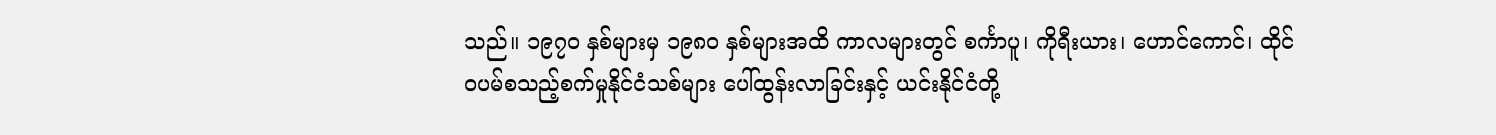သည်။ ၁၉၇၀ နှစ်များမှ ၁၉၈၀ နှစ်များအထိ ကာလများတွင် စင်္ကာပူ၊ ကိုရီးယား၊ ဟောင်ကောင်၊ ထိုင်၀ပမ်စသည့်စက်မှုနိုင်ငံသစ်များ ပေါ်ထွန်းလာခြင်းနှင့် ယင်းနိုင်ငံတို့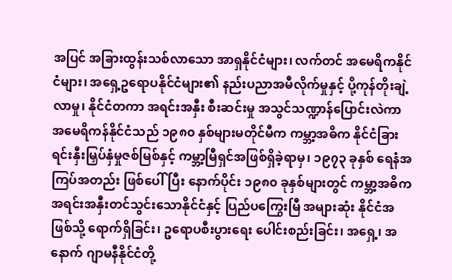အပြင် အခြားထွန်းသစ်လာသော အာရှနိုင်ငံများ၊ လက်တင် အမေရိကနိုင်ငံများ၊ အရှေ့ဥရောပနိုင်ငံများ၏ နည်းပညာအမီလိုက်မှုနှင့် ပို့ကုန်တိုးချဲ့လာမှု၊ နိုင်ငံတကာ အရင်းအနှီး စီးဆင်းမှု အသွင်သဏ္ဍာန်ပြောင်းလဲကာ အမေရိကန်နိုင်ငံသည် ၁၉၈၀ နှစ်များမတိုင်မီက ကမ္ဘာ့အဓိက နိုင်ငံခြား ရင်းနှီးမြှပ်နှံမှုဇစ်မြစ်နှင့် ကမ္ဘာ့မြီရှင်အဖြစ်ရှိခဲ့ရာမှ၊ ၁၉၇၃ ခုနှစ် ရေနံအကြပ်အတည်း ဖြစ်ပေါ်ပြီး နောက်ပိုင်း ၁၉၈၀ ခုနှစ်များတွင် ကမ္ဘာ့အဓိက အရင်းအနှီးတင်သွင်းသောနိုင်ငံနှင့် ပြည်ပကြွေးမြီ အများဆုံး နိုင်ငံအဖြစ်သို့ ရောက်ရှိခြင်း၊ ဥရောပစီးပွားရေး ပေါင်းစည်းခြင်း၊ အရှေ့၊ အနောက် ဂျာမနီနိုင်ငံတို့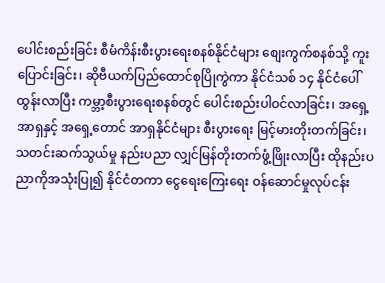ပေါင်းစည်းခြင်း စီမံကိန်းစီးပွားရေးစနစ်နိုင်ငံများ စျေးကွက်စနစ်သို့ ကူးပြောင်းခြင်း၊ ဆိုဗီယက်ပြည်ထောင်စုပြိုကွဲကာ နိုင်ငံသစ် ၁၄ နိုင်ငံပေါ်ထွန်းလာပြီး ကမ္ဘာ့စီးပွားရေးစနစ်တွင် ပေါင်းစည်းပါဝင်လာခြင်း၊ အရှေ့အာရှနှင့် အရှေ့တောင် အာရှနိုင်ငံများ စီးပွားရေး မြင့်မားတိုးတက်ခြင်း၊ သတင်းဆက်သွယ်မှု နည်းပညာ လျှင်မြန်တိုးတက်ဖွံ့ဖြိုးလာပြီး ထိုနည်းပညာကိုအသုံးပြု၍ နိုင်ငံတကာ ငွေရေးကြေးရေး ဝန်ဆောင်မှုလုပ်ငန်း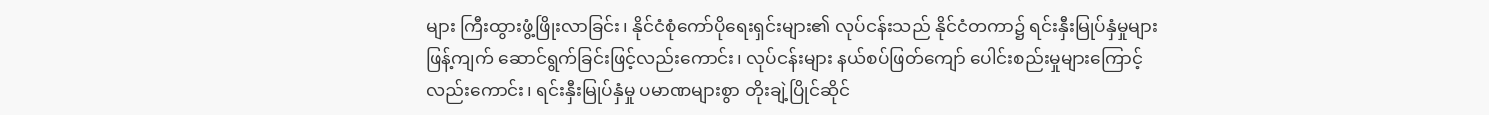များ ကြီးထွားဖွံ့ဖြိုးလာခြင်း၊ နိုင်ငံစုံကော်ပိုရေးရှင်းများ၏ လုပ်ငန်းသည် နိုင်ငံတကာ၌ ရင်းနှီးမြုပ်နှံမှုများ ဖြန့်ကျက် ဆောင်ရွက်ခြင်းဖြင့်လည်းကောင်း၊ လုပ်ငန်းများ နယ်စပ်ဖြတ်ကျော် ပေါင်းစည်းမှုများကြောင့်လည်းကောင်း၊ ရင်းနှီးမြုပ်နှံမှု ပမာဏများစွာ တိုးချဲ့ပြိုင်ဆိုင်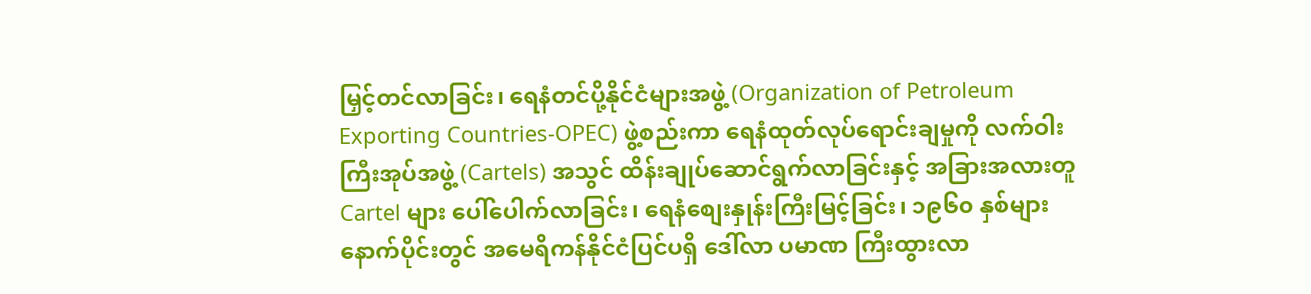မြှင့်တင်လာခြင်း၊ ရေနံတင်ပို့နိုင်ငံများအဖွဲ့ (Organization of Petroleum Exporting Countries-OPEC) ဖွဲ့စည်းကာ ရေနံထုတ်လုပ်ရောင်းချမှုကို လက်ဝါးကြီးအုပ်အဖွဲ့ (Cartels) အသွင် ထိန်းချုပ်ဆောင်ရွက်လာခြင်းနှင့် အခြားအလားတူ Cartel များ ပေါ်ပေါက်လာခြင်း၊ ရေနံစျေးနှုန်းကြီးမြင့်ခြင်း၊ ၁၉၆၀ နှစ်များ နောက်ပိုင်းတွင် အမေရိကန်နိုင်ငံပြင်ပရှိ ဒေါ်လာ ပမာဏ ကြီးထွားလာ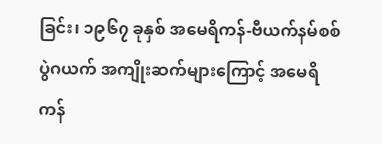ခြင်း၊ ၁၉၆၇ ခုနှစ် အမေရိကန်-ဗီယက်နမ်စစ်ပွဲဂယက် အကျိုးဆက်များကြောင့် အမေရိကန်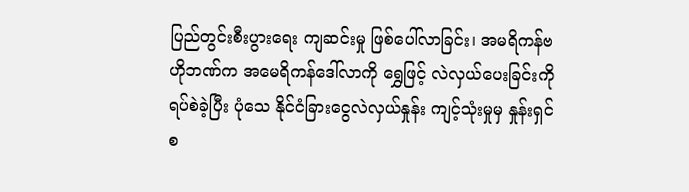ပြည်တွင်းစီးပွားရေး ကျဆင်းမှု ဖြစ်ပေါ်လာခြင်း၊ အမရိကန်ဗဟိုဘဏ်က အမေရိကန်ဒေါ်လာကို ရွှေဖြင့် လဲလှယ်ပေးခြင်းကို ရပ်စဲခဲ့ပြီး ပုံသေ နိုင်ငံခြားငွေလဲလှယ်နှုန်း ကျင့်သုံးမှုမှ နှုန်းရှင်စ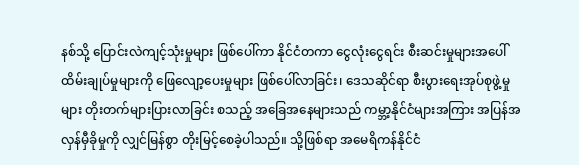နစ်သို့ ပြောင်းလဲကျင့်သုံးမှုများ ဖြစ်ပေါ်ကာ နိုင်ငံတကာ ငွေလုံးငွေရင်း စီးဆင်းမှုများအပေါ် ထိမ်းချုပ်မှုများကို ဖြေလျော့ပေးမှုများ ဖြစ်ပေါ်လာခြင်း၊ ဒေသဆိုင်ရာ စီးပွားရေးအုပ်စုဖွဲ့မှုများ တိုးတက်များပြားလာခြင်း စသည့် အခြေအနေများသည် ကမ္ဘာ့နိုင်ငံများအကြား အပြန်အလှန်မှီခိုမှုကို လျှင်မြန်စွာ တိုးမြင့်စေခဲ့ပါသည်။ သို့ဖြစ်ရာ အမေရိကန်နိုင်ငံ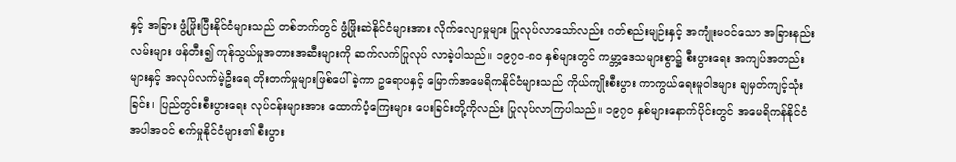နှင့် အခြား ဖွံ့ဖြိုးပြီးနိုင်ငံများသည် တစ်ဘက်တွင် ဖွံ့ဖြိုးဆဲနိုင်ငံများအား လိုက်လျောမှုများ ပြုလုပ်လာသော်လည်း ဂတ်စည်းမျဉ်းနှင့် အကျုံးမဝင်သော အခြားနည်းလမ်းများ ဖန်တီး၍ ကုန်သွယ်မှုအတားအဆီးများကို ဆက်လက်ပြုလုပ် လာခဲ့ပါသည်။ ၁၉၇၀-၈၀ နှစ်များတွင် ကမ္ဘာ့ဒေသများစွာ၌ စီးပွားရေး အကျပ်အတည်းများနှင့် အလုပ်လက်မဲ့ဦးရေ တိုးတက်မှုများဖြစ်ပေါ်ခဲ့ကာ ဥရောပနှင့် မြောက်အမေရိကနိုင်ငံများသည် ကိုယ်ကျိုးစီးပွား ကာကွယ်ရေးမူဝါဒများ ချမှတ်ကျင့်သုံးခြင်း၊ ပြည်တွင်းစီးပွားရေး လုပ်ငန်းများအား ထောက်ပံ့ကြေးများ ပေးခြင်းတို့ကိုလည်း ပြုလုပ်လာကြပါသည်။ ၁၉၇၀ နှစ်များနောက်ပိုင်းတွင် အမေရိကန်နိုင်ငံ အပါအဝင် စက်မှုနိုင်ငံများ၏ စီးပွား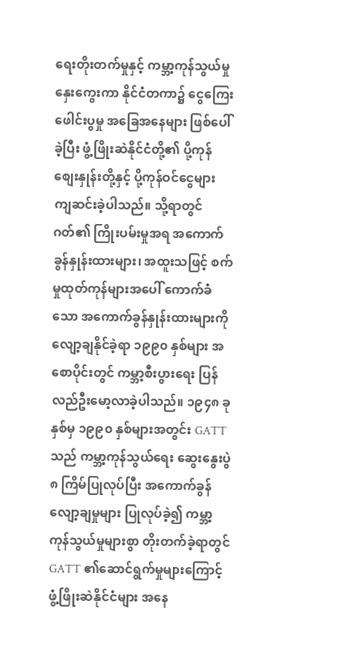ရေးတိုးတက်မှုနှင့် ကမ္ဘာ့ကုန်သွယ်မှု နှေးကွေးကာ နိုင်ငံတကာ၌ ငွေကြေးဖေါင်းပွမှု အခြေအနေများ ဖြစ်ပေါ်ခဲ့ပြီး ဖွံ့ဖြိုးဆဲနိုင်ငံတို့၏ ပို့ကုန်စျေးနှုန်းတို့နှင့် ပို့ကုန်ဝင်ငွေများ ကျဆင်းခဲ့ပါသည်။ သို့ရာတွင် ဂတ်၏ ကြိုးပမ်းမှုအရ အကောက်ခွန်နှုန်းထားများ၊ အထူးသဖြင့် စက်မှုထုတ်ကုန်များအပေါ် ကောက်ခံသော အကောက်ခွန်နှုန်းထားများကို လျော့ချနိုင်ခဲ့ရာ ၁၉၉၀ နှစ်များ အစောပိုင်းတွင် ကမ္ဘာ့စီးပွားရေး ပြန်လည်ဦးမော့လာခဲ့ပါသည်။ ၁၉၄၈ ခုနှစ်မှ ၁၉၉၀ နှစ်များအတွင်း GATT သည် ကမ္ဘာ့ကုန်သွယ်ရေး ဆွေးနွေးပွဲ ၈ ကြိမ်ပြုလုပ်ပြီး အကောက်ခွန်လျော့ချမှုများ ပြုလုပ်ခဲ့၍ ကမ္ဘာ့ကုန်သွယ်မှုများစွာ တိုးတက်ခဲ့ရာတွင် GATT ၏ဆောင်ရွက်မှုများကြောင့် ဖွံ့ဖြိုးဆဲနိုင်ငံများ အနေ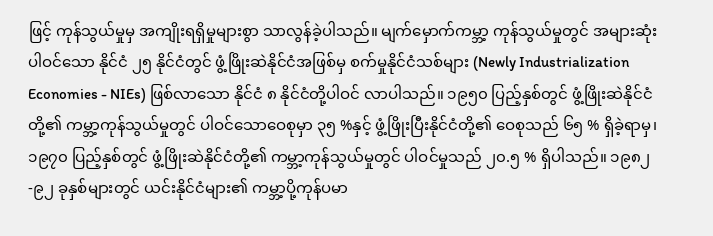ဖြင့် ကုန်သွယ်မှုမှ အကျိုးရရှိမှုများစွာ သာလွန်ခဲ့ပါသည်။ မျက်မှောက်ကမ္ဘာ့ ကုန်သွယ်မှုတွင် အများဆုံးပါဝင်သော နိုင်ငံ ၂၅ နိုင်ငံတွင် ဖွံ့ဖြိုးဆဲနိုင်ငံအဖြစ်မှ စက်မှုနိုင်ငံသစ်များ (Newly Industrialization Economies - NIEs) ဖြစ်လာသော နိုင်ငံ ၈ နိုင်ငံတို့ပါဝင် လာပါသည်။ ၁၉၅၀ ပြည့်နှစ်တွင် ဖွံ့ဖြိုးဆဲနိုင်ငံတို့၏ ကမ္ဘာ့ကုန်သွယ်မှုတွင် ပါဝင်သောဝေစုမှာ ၃၅ %နှင့် ဖွံ့ဖြိုးပြီးနိုင်ငံတို့၏ ဝေစုသည် ၆၅ % ရှိခဲ့ရာမှ၊ ၁၉၇၀ ပြည့်နှစ်တွင် ဖွံ့ဖြိုးဆဲနိုင်ငံတို့၏ ကမ္ဘာ့ကုန်သွယ်မှုတွင် ပါဝင်မှုသည် ၂၀.၅ % ရှိပါသည်။ ၁၉၈၂-၉၂ ခုနှစ်များတွင် ယင်းနိုင်ငံများ၏ ကမ္ဘာ့ပို့ကုန်ပမာ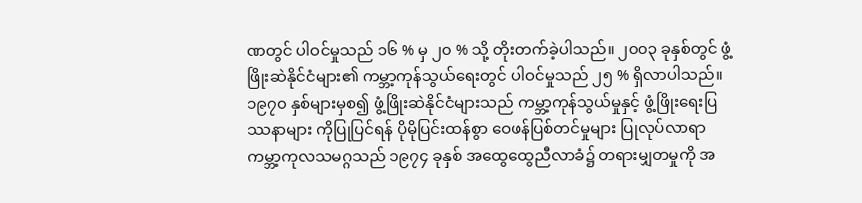ဏတွင် ပါဝင်မှုသည် ၁၆ % မှ ၂၀ % သို့ တိုးတက်ခဲ့ပါသည်။ ၂၀၀၃ ခုနှစ်တွင် ဖွံ့ဖြိုးဆဲနိုင်ငံများ၏ ကမ္ဘာ့ကုန်သွယ်ရေးတွင် ပါဝင်မှုသည် ၂၅ % ရှိလာပါသည်။
၁၉၇၀ နှစ်များမှစ၍ ဖွံ့ဖြိုးဆဲနိုင်ငံများသည် ကမ္ဘာ့ကုန်သွယ်မှုနှင့် ဖွံ့ဖြိုးရေးပြဿနာများ ကိုပြုပြင်ရန် ပိုမိုပြင်းထန်စွာ ဝေဖန်ပြစ်တင်မှုများ ပြုလုပ်လာရာ ကမ္ဘာ့ကုလသမဂ္ဂသည် ၁၉၇၄ ခုနှစ် အထွေထွေညီလာခံ၌ တရားမျှတမှုကို အ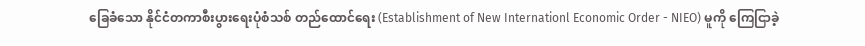ခြေခံသော နိုင်ငံတကာစီးပွားရေးပုံစံသစ် တည်ထောင်ရေး (Establishment of New Internationl Economic Order - NIEO) မူကို ကြေငြာခဲ့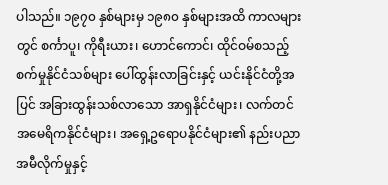ပါသည်။ ၁၉၇၀ နှစ်များမှ ၁၉၈၀ နှစ်များအထိ ကာလများတွင် စင်္ကာပူ၊ ကိုရီးယား၊ ဟောင်ကောင်၊ ထိုင်ဝမ်စသည့်စက်မှုနိုင်ငံသစ်များ ပေါ်ထွန်းလာခြင်းနှင့် ယင်းနိုင်ငံတို့အပြင် အခြားထွန်းသစ်လာသော အာရှနိုင်ငံများ၊ လက်တင် အမေရိကနိုင်ငံများ၊ အရှေ့ဥရောပနိုင်ငံများ၏ နည်းပညာအမီလိုက်မှုနှင့်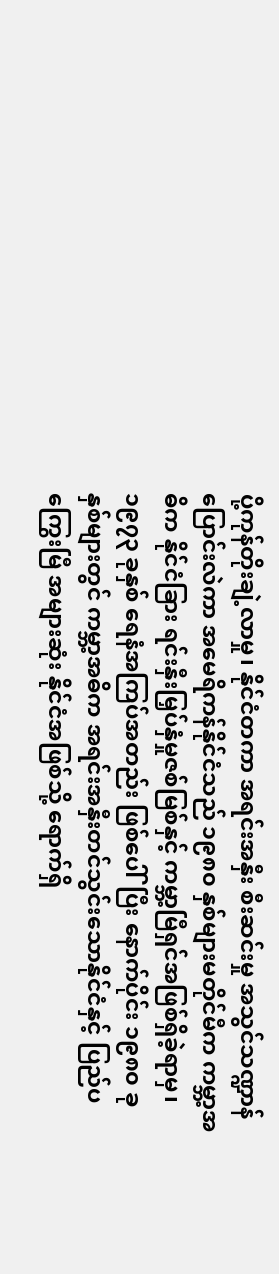ပို့ကုန်တိုးချဲ့လာမှု၊ နိုင်ငံတကာ အရင်းအနှီး စီးဆင်းမှု အသွင်သဏ္ဍာန်ပြောင်းလဲကာ အမေရိကန်နိုင်ငံသည် ၁၉၈၀ နှစ်များမတိုင်မီက ကမ္ဘာ့အဓိက နိုင်ငံခြား ရင်းနှီးမြှပ်နှံမှုဇစ်မြစ်နှင့် ကမ္ဘာ့မြီရှင်အဖြစ်ရှိခဲ့ရာမှ၊ ၁၉၇၃ ခုနှစ် ရေနံအကြပ်အတည်း ဖြစ်ပေါ်ပြီး နောက်ပိုင်း ၁၉၈၀ ခုနှစ်များတွင် ကမ္ဘာ့အဓိက အရင်းအနှီးတင်သွင်းသောနိုင်ငံနှင့် ပြည်ပကြွေးမြီ အများဆုံး နိုင်ငံအဖြစ်သို့ ရောက်ရှိ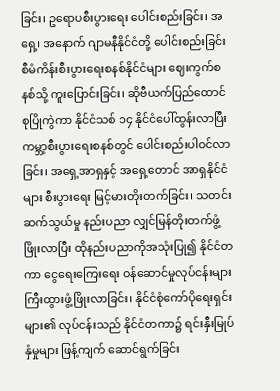ခြင်း၊ ဥရောပစီးပွားရေး ပေါင်းစည်းခြင်း၊ အရှေ့၊ အနောက် ဂျာမနီနိုင်ငံတို့ ပေါင်းစည်းခြင်း စီမံကိန်းစီးပွားရေးစနစ်နိုင်ငံများ ဈေးကွက်စနစ်သို့ ကူးပြောင်းခြင်း၊ ဆိုဗီယက်ပြည်ထောင်စုပြိုကွဲကာ နိုင်ငံသစ် ၁၄ နိုင်ငံပေါ်ထွန်းလာပြီး ကမ္ဘာ့စီးပွားရေးစနစ်တွင် ပေါင်းစည်းပါဝင်လာခြင်း၊ အရှေ့အာရှနှင့် အရှေ့တောင် အာရှနိုင်ငံများ စီးပွားရေး မြင့်မားတိုးတက်ခြင်း၊ သတင်းဆက်သွယ်မှု နည်းပညာ လျှင်မြန်တိုးတက်ဖွံ့ဖြိုးလာပြီး ထိုနည်းပညာကိုအသုံးပြု၍ နိုင်ငံတကာ ငွေရေးကြေးရေး ဝန်ဆောင်မှုလုပ်ငန်းများ ကြီးထွားဖွံ့ဖြိုးလာခြင်း၊ နိုင်ငံစုံကော်ပိုရေးရှင်းများ၏ လုပ်ငန်းသည် နိုင်ငံတကာ၌ ရင်းနှီးမြုပ်နှံမှုများ ဖြန့်ကျက် ဆောင်ရွက်ခြင်း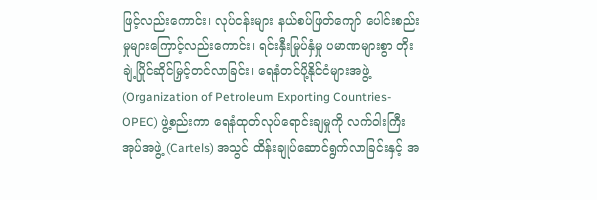ဖြင့်လည်းကောင်း၊ လုပ်ငန်းများ နယ်စပ်ဖြတ်ကျော် ပေါင်းစည်းမှုများကြောင့်လည်းကောင်း၊ ရင်းနှီးမြုပ်နှံမှု ပမာဏများစွာ တိုးချဲ့ပြိုင်ဆိုင်မြှင့်တင်လာခြင်း၊ ရေနံတင်ပို့နိုင်ငံများအဖွဲ့ (Organization of Petroleum Exporting Countries-OPEC) ဖွဲ့စည်းကာ ရေနံထုတ်လုပ်ရောင်းချမှုကို လက်ဝါးကြီးအုပ်အဖွဲ့ (Cartels) အသွင် ထိန်းချုပ်ဆောင်ရွက်လာခြင်းနှင့် အ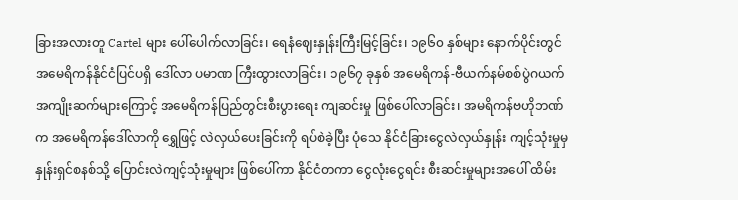ခြားအလားတူ Cartel များ ပေါ်ပေါက်လာခြင်း၊ ရေနံဈေးနှုန်းကြီးမြင့်ခြင်း၊ ၁၉၆၀ နှစ်များ နောက်ပိုင်းတွင် အမေရိကန်နိုင်ငံပြင်ပရှိ ဒေါ်လာ ပမာဏ ကြီးထွားလာခြင်း၊ ၁၉၆၇ ခုနှစ် အမေရိကန်-ဗီယက်နမ်စစ်ပွဲဂယက် အကျိုးဆက်များကြောင့် အမေရိကန်ပြည်တွင်းစီးပွားရေး ကျဆင်းမှု ဖြစ်ပေါ်လာခြင်း၊ အမရိကန်ဗဟိုဘဏ်က အမေရိကန်ဒေါ်လာကို ရွှေဖြင့် လဲလှယ်ပေးခြင်းကို ရပ်စဲခဲ့ပြီး ပုံသေ နိုင်ငံခြားငွေလဲလှယ်နှုန်း ကျင့်သုံးမှုမှ နှုန်းရှင်စနစ်သို့ ပြောင်းလဲကျင့်သုံးမှုများ ဖြစ်ပေါ်ကာ နိုင်ငံတကာ ငွေလုံးငွေရင်း စီးဆင်းမှုများအပေါ် ထိမ်း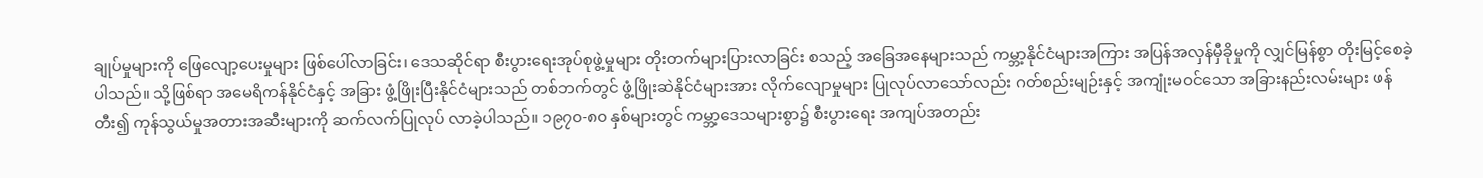ချုပ်မှုများကို ဖြေလျော့ပေးမှုများ ဖြစ်ပေါ်လာခြင်း၊ ဒေသဆိုင်ရာ စီးပွားရေးအုပ်စုဖွဲ့မှုများ တိုးတက်များပြားလာခြင်း စသည့် အခြေအနေများသည် ကမ္ဘာ့နိုင်ငံများအကြား အပြန်အလှန်မှီခိုမှုကို လျှင်မြန်စွာ တိုးမြင့်စေခဲ့ပါသည်။ သို့ဖြစ်ရာ အမေရိကန်နိုင်ငံနှင့် အခြား ဖွံ့ဖြိုးပြီးနိုင်ငံများသည် တစ်ဘက်တွင် ဖွံ့ဖြိုးဆဲနိုင်ငံများအား လိုက်လျောမှုများ ပြုလုပ်လာသော်လည်း ဂတ်စည်းမျဉ်းနှင့် အကျုံးမဝင်သော အခြားနည်းလမ်းများ ဖန်တီး၍ ကုန်သွယ်မှုအတားအဆီးများကို ဆက်လက်ပြုလုပ် လာခဲ့ပါသည်။ ၁၉၇၀-၈၀ နှစ်များတွင် ကမ္ဘာ့ဒေသများစွာ၌ စီးပွားရေး အကျပ်အတည်း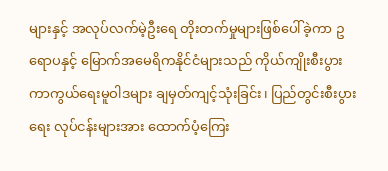များနှင့် အလုပ်လက်မဲ့ဦးရေ တိုးတက်မှုများဖြစ်ပေါ်ခဲ့ကာ ဥရောပနှင့် မြောက်အမေရိကနိုင်ငံများသည် ကိုယ်ကျိုးစီးပွား ကာကွယ်ရေးမူဝါဒများ ချမှတ်ကျင့်သုံးခြင်း၊ ပြည်တွင်းစီးပွားရေး လုပ်ငန်းများအား ထောက်ပံ့ကြေး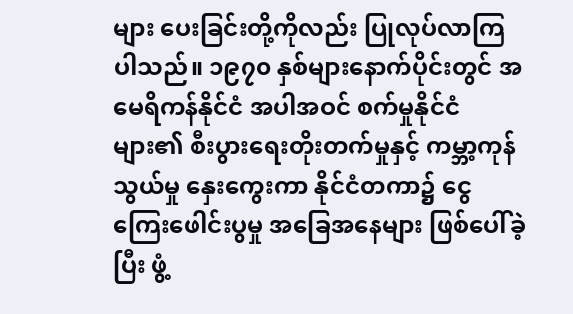များ ပေးခြင်းတို့ကိုလည်း ပြုလုပ်လာကြပါသည်။ ၁၉၇၀ နှစ်များနောက်ပိုင်းတွင် အမေရိကန်နိုင်ငံ အပါအဝင် စက်မှုနိုင်ငံများ၏ စီးပွားရေးတိုးတက်မှုနှင့် ကမ္ဘာ့ကုန်သွယ်မှု နှေးကွေးကာ နိုင်ငံတကာ၌ ငွေကြေးဖေါင်းပွမှု အခြေအနေများ ဖြစ်ပေါ်ခဲ့ပြီး ဖွံ့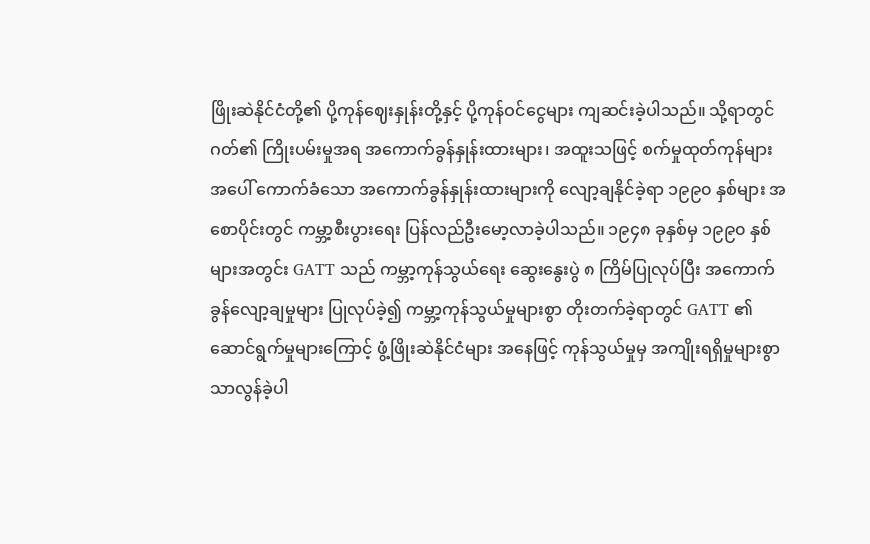ဖြိုးဆဲနိုင်ငံတို့၏ ပို့ကုန်ဈေးနှုန်းတို့နှင့် ပို့ကုန်ဝင်ငွေများ ကျဆင်းခဲ့ပါသည်။ သို့ရာတွင် ဂတ်၏ ကြိုးပမ်းမှုအရ အကောက်ခွန်နှုန်းထားများ၊ အထူးသဖြင့် စက်မှုထုတ်ကုန်များအပေါ် ကောက်ခံသော အကောက်ခွန်နှုန်းထားများကို လျော့ချနိုင်ခဲ့ရာ ၁၉၉၀ နှစ်များ အစောပိုင်းတွင် ကမ္ဘာ့စီးပွားရေး ပြန်လည်ဦးမော့လာခဲ့ပါသည်။ ၁၉၄၈ ခုနှစ်မှ ၁၉၉၀ နှစ်များအတွင်း GATT သည် ကမ္ဘာ့ကုန်သွယ်ရေး ဆွေးနွေးပွဲ ၈ ကြိမ်ပြုလုပ်ပြီး အကောက်ခွန်လျော့ချမှုများ ပြုလုပ်ခဲ့၍ ကမ္ဘာ့ကုန်သွယ်မှုများစွာ တိုးတက်ခဲ့ရာတွင် GATT ၏ဆောင်ရွက်မှုများကြောင့် ဖွံ့ဖြိုးဆဲနိုင်ငံများ အနေဖြင့် ကုန်သွယ်မှုမှ အကျိုးရရှိမှုများစွာ သာလွန်ခဲ့ပါ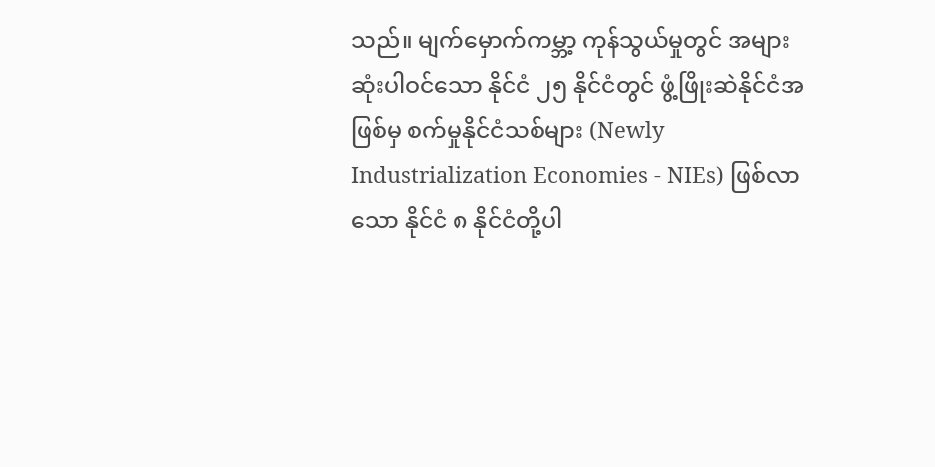သည်။ မျက်မှောက်ကမ္ဘာ့ ကုန်သွယ်မှုတွင် အများဆုံးပါဝင်သော နိုင်ငံ ၂၅ နိုင်ငံတွင် ဖွံ့ဖြိုးဆဲနိုင်ငံအဖြစ်မှ စက်မှုနိုင်ငံသစ်များ (Newly Industrialization Economies - NIEs) ဖြစ်လာသော နိုင်ငံ ၈ နိုင်ငံတို့ပါ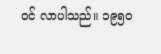ဝင် လာပါသည်။ ၁၉၅၀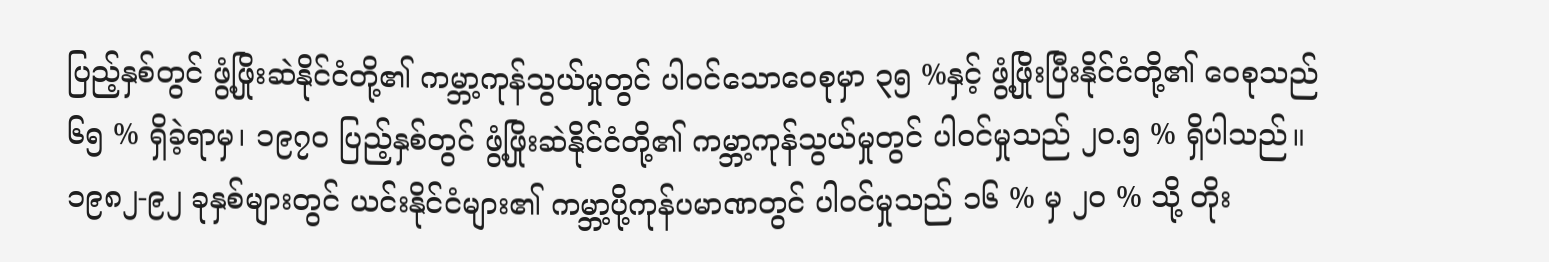ပြည့်နှစ်တွင် ဖွံ့ဖြိုးဆဲနိုင်ငံတို့၏ ကမ္ဘာ့ကုန်သွယ်မှုတွင် ပါဝင်သောဝေစုမှာ ၃၅ %နှင့် ဖွံ့ဖြိုးပြီးနိုင်ငံတို့၏ ဝေစုသည် ၆၅ % ရှိခဲ့ရာမှ၊ ၁၉၇၀ ပြည့်နှစ်တွင် ဖွံ့ဖြိုးဆဲနိုင်ငံတို့၏ ကမ္ဘာ့ကုန်သွယ်မှုတွင် ပါဝင်မှုသည် ၂၀.၅ % ရှိပါသည်။ ၁၉၈၂-၉၂ ခုနှစ်များတွင် ယင်းနိုင်ငံများ၏ ကမ္ဘာ့ပို့ကုန်ပမာဏတွင် ပါဝင်မှုသည် ၁၆ % မှ ၂၀ % သို့ တိုး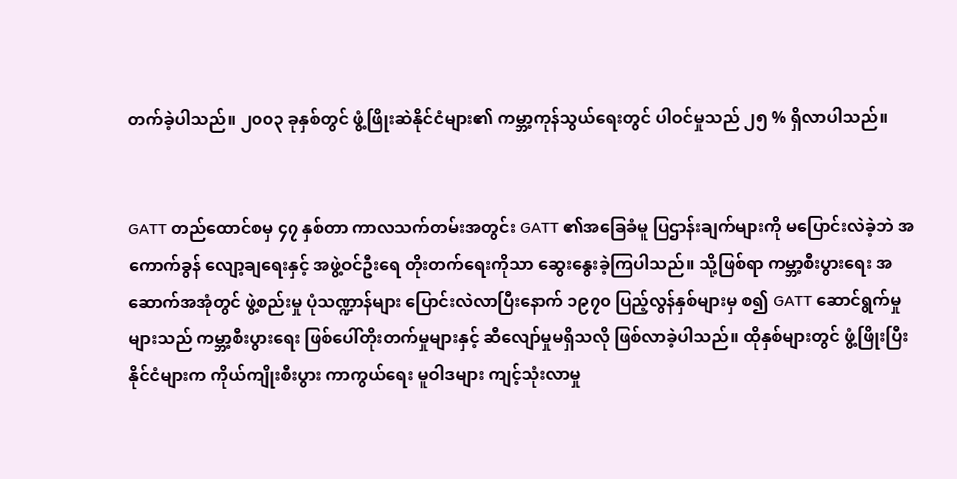တက်ခဲ့ပါသည်။ ၂၀၀၃ ခုနှစ်တွင် ဖွံ့ဖြိုးဆဲနိုင်ငံများ၏ ကမ္ဘာ့ကုန်သွယ်ရေးတွင် ပါဝင်မှုသည် ၂၅ % ရှိလာပါသည်။


GATT တည်ထောင်စမှ ၄၇ နှစ်တာ ကာလသက်တမ်းအတွင်း GATT ၏အခြေခံမူ ပြဌာန်းချက်များကို မပြောင်းလဲခဲ့ဘဲ အကောက်ခွန် လျော့ချရေးနှင့် အဖွဲ့ဝင်ဦးရေ တိုးတက်ရေးကိုသာ ဆွေးနွေးခဲ့ကြပါသည်။ သို့ဖြစ်ရာ ကမ္ဘာ့စီးပွားရေး အဆောက်အအုံတွင် ဖွဲ့စည်းမှု ပုံသဏ္ဍာန်များ ပြောင်းလဲလာပြီးနောက် ၁၉၇၀ ပြည့်လွန်နှစ်များမှ စ၍ GATT ဆောင်ရွက်မှုများသည် ကမ္ဘာ့စီးပွားရေး ဖြစ်ပေါ်တိုးတက်မှုများနှင့် ဆီလျော်မှုမရှိသလို ဖြစ်လာခဲ့ပါသည်။ ထိုနှစ်များတွင် ဖွံ့ဖြိုးပြီးနိုင်ငံများက ကိုယ်ကျိုးစီးပွား ကာကွယ်ရေး မူဝါဒများ ကျင့်သုံးလာမှု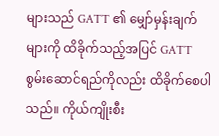များသည် GATT ၏ မျှော်မှန်းချက်များကို ထိခိုက်သည့်အပြင် GATT စွမ်းဆောင်ရည်ကိုလည်း ထိခိုက်စေပါသည်။ ကိုယ်ကျိုးစီး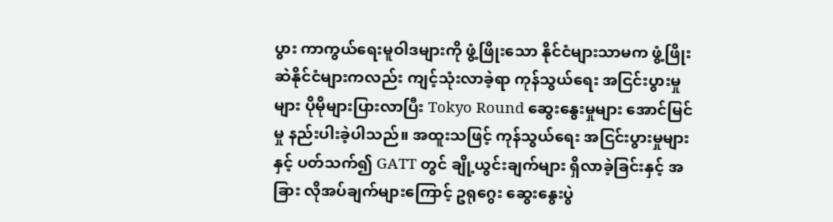ပွား ကာကွယ်ရေးမူဝါဒများကို ဖွံ့ဖြိုးသော နိုင်ငံများသာမက ဖွံ့ဖြိုးဆဲနိုင်ငံများကလည်း ကျင့်သုံးလာခဲ့ရာ ကုန်သွယ်ရေး အငြင်းပွားမှုများ ပိုမိုများပြားလာပြီး Tokyo Round ဆွေးနွေးမှုများ အောင်မြင်မှု နည်းပါးခဲ့ပါသည်။ အထူးသဖြင့် ကုန်သွယ်ရေး အငြင်းပွားမှုများနှင့် ပတ်သက်၍ GATT တွင် ချို့ယွင်းချက်များ ရှိလာခဲ့ခြင်းနှင့် အခြား လိုအပ်ချက်များကြောင့် ဥရုဂွေး ဆွေးနွေးပွဲ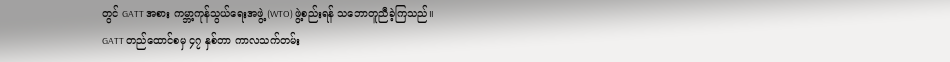တွင် GATT အစား ကမ္ဘာ့ကုန်သွယ်ရေးအဖွဲ့ (WTO) ဖွဲ့စည်းရန် သဘောတူညီခဲ့ကြသည်။
GATT တည်ထောင်စမှ ၄၇ နှစ်တာ ကာလသက်တမ်း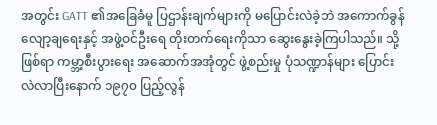အတွင်း GATT ၏အခြေခံမူ ပြဌာန်းချက်များကို မပြောင်းလဲခဲ့ဘဲ အကောက်ခွန် လျော့ချရေးနှင့် အဖွဲ့ဝင်ဦးရေ တိုးတက်ရေးကိုသာ ဆွေးနွေးခဲ့ကြပါသည်။ သို့ဖြစ်ရာ ကမ္ဘာ့စီးပွားရေး အဆောက်အအုံတွင် ဖွဲ့စည်းမှု ပုံသဏ္ဍာန်များ ပြောင်းလဲလာပြီးနောက် ၁၉၇၀ ပြည့်လွန်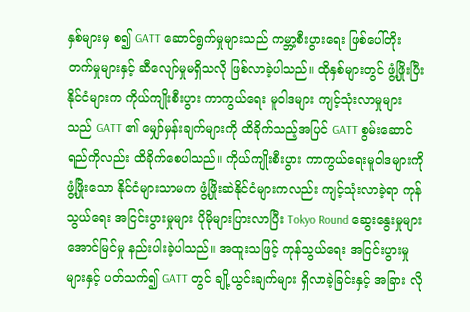နှစ်များမှ စ၍ GATT ဆောင်ရွက်မှုများသည် ကမ္ဘာ့စီးပွားရေး ဖြစ်ပေါ်တိုးတက်မှုများနှင့် ဆီလျော်မှုမရှိသလို ဖြစ်လာခဲ့ပါသည်။ ထိုနှစ်များတွင် ဖွံ့ဖြိုးပြီးနိုင်ငံများက ကိုယ်ကျိုးစီးပွား ကာကွယ်ရေး မူဝါဒများ ကျင့်သုံးလာမှုများသည် GATT ၏ မျှော်မှန်းချက်များကို ထိခိုက်သည့်အပြင် GATT စွမ်းဆောင်ရည်ကိုလည်း ထိခိုက်စေပါသည်။ ကိုယ်ကျိုးစီးပွား ကာကွယ်ရေးမူဝါဒများကို ဖွံ့ဖြိုးသော နိုင်ငံများသာမက ဖွံ့ဖြိုးဆဲနိုင်ငံများကလည်း ကျင့်သုံးလာခဲ့ရာ ကုန်သွယ်ရေး အငြင်းပွားမှုများ ပိုမိုများပြားလာပြီး Tokyo Round ဆွေးနွေးမှုများ အောင်မြင်မှု နည်းပါးခဲ့ပါသည်။ အထူးသဖြင့် ကုန်သွယ်ရေး အငြင်းပွားမှုများနှင့် ပတ်သက်၍ GATT တွင် ချို့ယွင်းချက်များ ရှိလာခဲ့ခြင်းနှင့် အခြား လို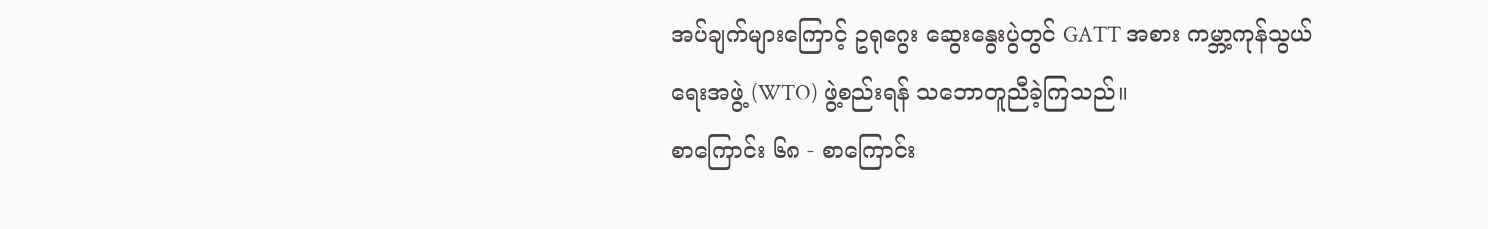အပ်ချက်များကြောင့် ဥရုဂွေး ဆွေးနွေးပွဲတွင် GATT အစား ကမ္ဘာ့ကုန်သွယ်ရေးအဖွဲ့ (WTO) ဖွဲ့စည်းရန် သဘောတူညီခဲ့ကြသည်။
စာကြောင်း ၆၈ - စာကြောင်း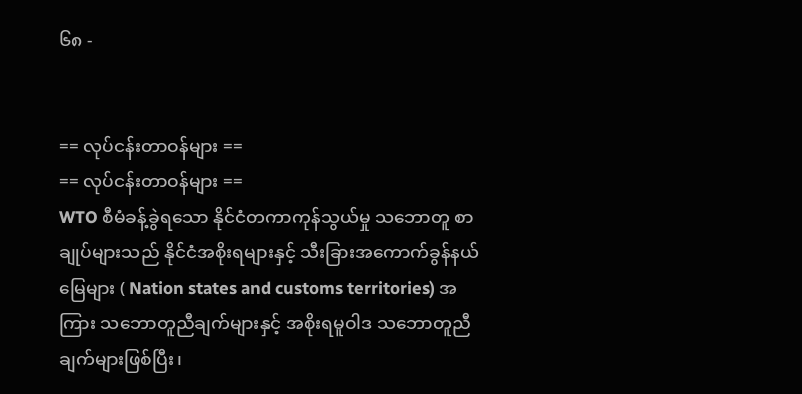၆၈ -


== လုပ်ငန်းတာဝန်များ ==
== လုပ်ငန်းတာဝန်များ ==
WTO စီမံခန့်ခွဲရသော နိုင်ငံတကာကုန်သွယ်မှု သဘောတူ စာချုပ်များသည် နိုင်ငံအစိုးရများနှင့် သီးခြားအကောက်ခွန်နယ်မြေများ ( Nation states and customs territories) အကြား သဘောတူညီချက်များနှင့် အစိုးရမူဝါဒ သဘောတူညီချက်များဖြစ်ပြီး၊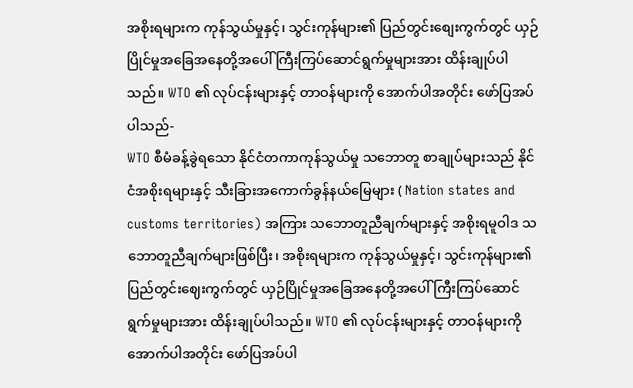အစိုးရများက ကုန်သွယ်မှုနှင့်၊ သွင်းကုန်များ၏ ပြည်တွင်းစျေးကွက်တွင် ယှဉ်ပြိုင်မှုအခြေအနေတို့အပေါ် ကြီးကြပ်ဆောင်ရွက်မှုများအား ထိန်းချုပ်ပါသည်။ WTO ၏ လုပ်ငန်းများနှင့် တာဝန်များကို အောက်ပါအတိုင်း ဖော်ပြအပ်ပါသည်-
WTO စီမံခန့်ခွဲရသော နိုင်ငံတကာကုန်သွယ်မှု သဘောတူ စာချုပ်များသည် နိုင်ငံအစိုးရများနှင့် သီးခြားအကောက်ခွန်နယ်မြေများ ( Nation states and customs territories) အကြား သဘောတူညီချက်များနှင့် အစိုးရမူဝါဒ သဘောတူညီချက်များဖြစ်ပြီး၊ အစိုးရများက ကုန်သွယ်မှုနှင့်၊ သွင်းကုန်များ၏ ပြည်တွင်းဈေးကွက်တွင် ယှဉ်ပြိုင်မှုအခြေအနေတို့အပေါ် ကြီးကြပ်ဆောင်ရွက်မှုများအား ထိန်းချုပ်ပါသည်။ WTO ၏ လုပ်ငန်းများနှင့် တာဝန်များကို အောက်ပါအတိုင်း ဖော်ပြအပ်ပါ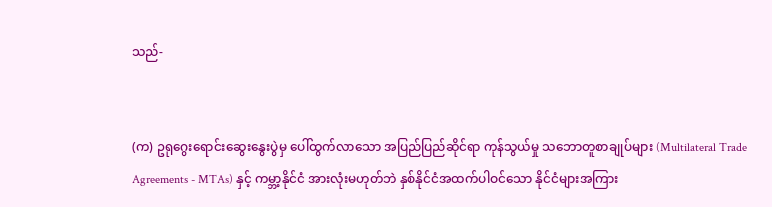သည်-


(က) ဥရုဂွေးရောင်းဆွေးနွေးပွဲမှ ပေါ်ထွက်လာသော အပြည်ပြည်ဆိုင်ရာ ကုန်သွယ်မှု သဘောတူစာချုပ်များ (Multilateral Trade Agreements - MTAs) နှင့် ကမ္ဘာ့နိုင်ငံ အားလုံးမဟုတ်ဘဲ နှစ်နိုင်ငံအထက်ပါဝင်သော နိုင်ငံများအကြား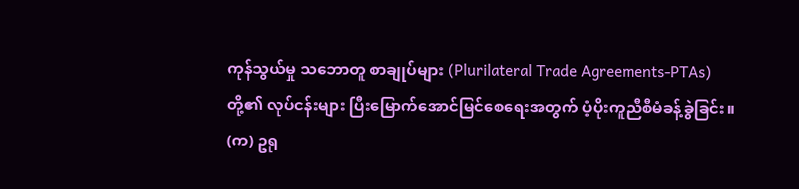ကုန်သွယ်မှု သဘောတူ စာချုပ်များ (Plurilateral Trade Agreements-PTAs) တို့၏ လုပ်ငန်းများ ပြီးမြောက်အောင်မြင်စေရေးအတွက် ပံ့ပိုးကူညီစီမံခန့်ခွဲခြင်း။
(က) ဥရု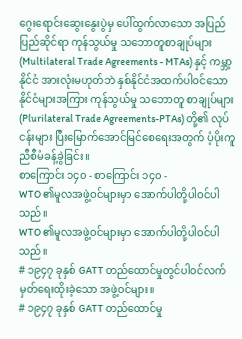ဂွေးရောင်းဆွေးနွေးပွဲမှ ပေါ်ထွက်လာသော အပြည်ပြည်ဆိုင်ရာ ကုန်သွယ်မှု သဘောတူစာချုပ်များ (Multilateral Trade Agreements - MTAs) နှင့် ကမ္ဘာ့နိုင်ငံ အားလုံးမဟုတ်ဘဲ နှစ်နိုင်ငံအထက်ပါဝင်သော နိုင်ငံများအကြား ကုန်သွယ်မှု သဘောတူ စာချုပ်များ (Plurilateral Trade Agreements-PTAs) တို့၏ လုပ်ငန်းများ ပြီးမြောက်အောင်မြင်စေရေးအတွက် ပံ့ပိုးကူညီစီမံခန့်ခွဲခြင်း။
စာကြောင်း ၁၄၀ - စာကြောင်း ၁၄၀ -
WTO ၏မူလအဖွဲ့ဝင်များမှာ အောက်ပါတို့ပါဝင်ပါသည်။
WTO ၏မူလအဖွဲ့ဝင်များမှာ အောက်ပါတို့ပါဝင်ပါသည်။
# ၁၉၄၇ ခုနှစ် GATT တည်ထောင်မှုတွင်ပါဝင်လက်မှတ်ရေးထိုးခဲ့သော အဖွဲ့ဝင်များ။
# ၁၉၄၇ ခုနှစ် GATT တည်ထောင်မှု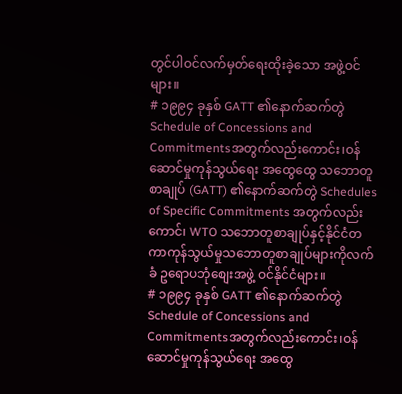တွင်ပါဝင်လက်မှတ်ရေးထိုးခဲ့သော အဖွဲ့ဝင်များ။
# ၁၉၉၄ ခုနှစ် GATT ၏နောက်ဆက်တွဲ Schedule of Concessions and Commitmentsအတွက်လည်းကောင်း၊ဝန်ဆောင်မှုကုန်သွယ်ရေး အထွေထွေ သဘောတူ စာချုပ် (GATT) ၏နောက်ဆက်တွဲ Schedules of Specific Commitments အတွက်လည်းကောင်၊ WTO သဘောတူစာချုပ်နှင့်နိုင်ငံတကာကုန်သွယ်မှုသဘောတူစာချုပ်များကိုလက်ခံ ဥရောပဘုံစျေးအဖွဲ့ ဝင်နိုင်ငံများ။
# ၁၉၉၄ ခုနှစ် GATT ၏နောက်ဆက်တွဲ Schedule of Concessions and Commitmentsအတွက်လည်းကောင်း၊ဝန်ဆောင်မှုကုန်သွယ်ရေး အထွေ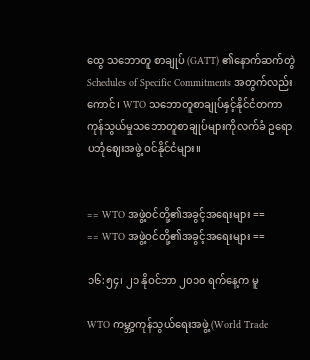ထွေ သဘောတူ စာချုပ် (GATT) ၏နောက်ဆက်တွဲ Schedules of Specific Commitments အတွက်လည်းကောင်၊ WTO သဘောတူစာချုပ်နှင့်နိုင်ငံတကာကုန်သွယ်မှုသဘောတူစာချုပ်များကိုလက်ခံ ဥရောပဘုံဈေးအဖွဲ့ ဝင်နိုင်ငံများ။


== WTO အဖွဲ့ဝင်တို့၏အခွင့်အရေးများ ==
== WTO အဖွဲ့ဝင်တို့၏အခွင့်အရေးများ ==

၁၆:၅၄၊ ၂၁ နိုဝင်ဘာ ၂၀၁၀ ရက်နေ့က မူ

WTO ကမ္ဘာ့ကုန်သွယ်ရေးအဖွဲ့(World Trade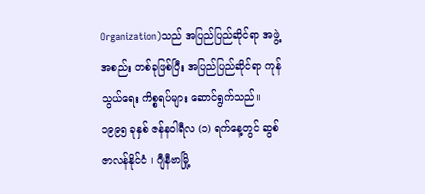Organization)သည် အပြည်ပြည်ဆိုင်ရာ အဖွဲ့အစည်း တစ်ခုဖြစ်ပြီး အပြည်ပြည်ဆိုင်ရာ ကုန်သွယ်ရေး ကိစ္စရပ်များ ဆောင်ရွက်သည်။ ၁၉၉၅ ခုနှစ် ဇန်နဝါရီလ (၁) ရက်နေ့တွင် ဆွစ်ဇာလန်နိုင်ငံ ၊ ဂျီနီဗာမြို့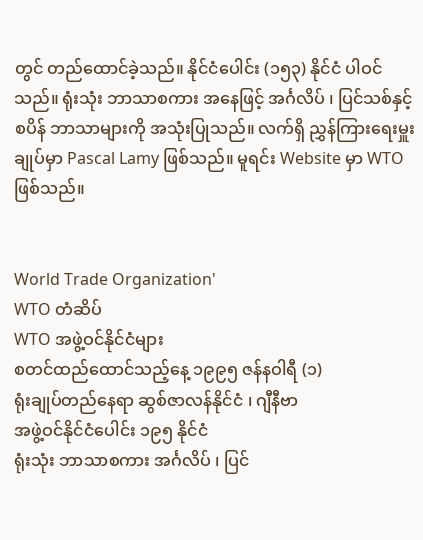တွင် တည်ထောင်ခဲ့သည်။ နိုင်ငံပေါင်း (၁၅၃) နိုင်ငံ ပါဝင်သည်။ ရုံးသုံး ဘာသာစကား အနေဖြင့် အင်္ဂလိပ် ၊ ပြင်သစ်နှင့် စပိန် ဘာသာများကို အသုံးပြုသည်။ လက်ရှိ ညွှန်ကြားရေးမှူးချုပ်မှာ Pascal Lamy ဖြစ်သည်။ မူရင်း Website မှာ WTO ဖြစ်သည်။


World Trade Organization'
WTO တံဆိပ်
WTO အဖွဲ့ဝင်နိုင်ငံများ
စတင်ထည်ထောင်သည့်နေ့ ၁၉၉၅ ဇန်နဝါရီ (၁)
ရုံးချုပ်တည်နေရာ ဆွစ်ဇာလန်နိုင်ငံ ၊ ဂျီနီဗာ
အဖွဲ့ဝင်နိုင်ငံပေါင်း ၁၉၅ နိုင်ငံ
ရုံးသုံး ဘာသာစကား အင်္ဂလိပ် ၊ ပြင်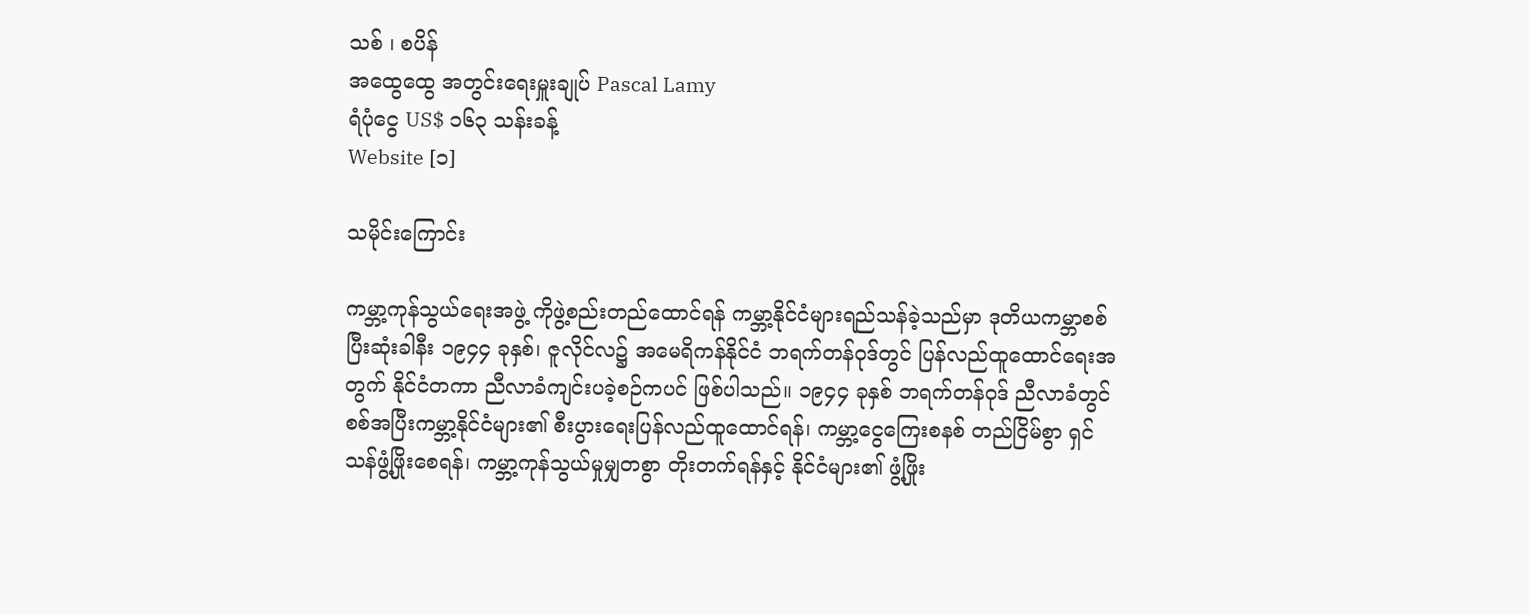သစ် ၊ စပိန်
အထွေထွေ အတွင်းရေးမှူးချုပ် Pascal Lamy
ရံပုံငွေ US$ ၁၆၃ သန်းခန့်
Website [၁]

သမိုင်းကြောင်း

ကမ္ဘာ့ကုန်သွယ်ရေးအဖွဲ့ ကိုဖွဲ့စည်းတည်ထောင်ရန် ကမ္ဘာ့နိုင်ငံများရည်သန်ခဲ့သည်မှာ ဒုတိယကမ္ဘာစစ် ပြီးဆုံးခါနီး ၁၉၄၄ ခုနှစ်၊ ဇူလိုင်လ၌ အမေရိကန်နိုင်ငံ ဘရက်တန်ဝုဒ်တွင် ပြန်လည်ထူထောင်ရေးအတွက် နိုင်ငံတကာ ညီလာခံကျင်းပခဲ့စဉ်ကပင် ဖြစ်ပါသည်။ ၁၉၄၄ ခုနှစ် ဘရက်တန်ဝုဒ် ညီလာခံတွင် စစ်အပြီးကမ္ဘာ့နိုင်ငံများ၏ စီးပွားရေးပြန်လည်ထူထောင်ရန်၊ ကမ္ဘာ့ငွေကြေးစနစ် တည်ငြိမ်စွာ ရှင်သန်ဖွံ့ဖြိုးစေရန်၊ ကမ္ဘာ့ကုန်သွယ်မှုမျှတစွာ တိုးတက်ရန်နှင့် နိုင်ငံများ၏ ဖွံ့ဖြိုး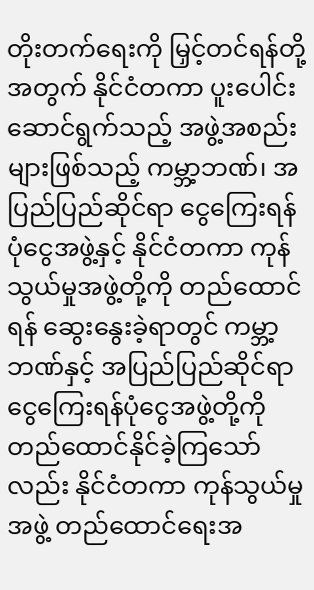တိုးတက်ရေးကို မြှင့်တင်ရန်တို့အတွက် နိုင်ငံတကာ ပူးပေါင်းဆောင်ရွက်သည့် အဖွဲ့အစည်းများဖြစ်သည့် ကမ္ဘာ့ဘဏ်၊ အပြည်ပြည်ဆိုင်ရာ ငွေကြေးရန်ပုံငွေအဖွဲ့နှင့် နိုင်ငံတကာ ကုန်သွယ်မှုအဖွဲ့တို့ကို တည်ထောင်ရန် ဆွေးနွေးခဲ့ရာတွင် ကမ္ဘာ့ဘဏ်နှင့် အပြည်ပြည်ဆိုင်ရာ ငွေကြေးရန်ပုံငွေအဖွဲ့တို့ကို တည်ထောင်နိုင်ခဲ့ကြသော်လည်း နိုင်ငံတကာ ကုန်သွယ်မှုအဖွဲ့ တည်ထောင်ရေးအ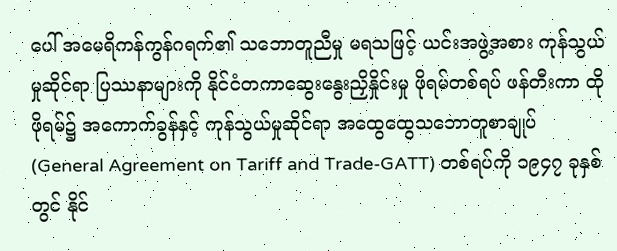ပေါ် အမေရိကန်ကွန်ဂရက်၏ သဘောတူညီမှု မရသဖြင့် ယင်းအဖွဲ့အစား ကုန်သွယ်မှုဆိုင်ရာ ပြဿနာများကို နိုင်ငံတကာဆွေးနွေးညှိနှိုင်းမှု ဖိုရမ်တစ်ရပ် ဖန်တီးကာ ထိုဖိုရမ်၌ အကောက်ခွန်နှင့် ကုန်သွယ်မှုဆိုင်ရာ အထွေထွေသဘောတူစာချုပ် (General Agreement on Tariff and Trade-GATT) တစ်ရပ်ကို ၁၉၄၇ ခုနှစ်တွင် နိုင်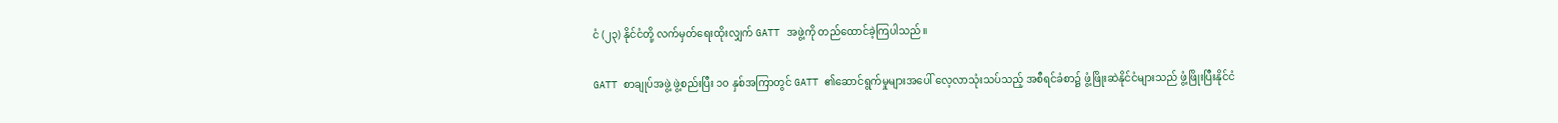ငံ (၂၃) နိုင်ငံတို့ လက်မှတ်ရေးထိုးလျှက် GATT အဖွဲ့ကို တည်ထောင်ခဲ့ကြပါသည်။

GATT စာချုပ်အဖွဲ့ ဖွဲ့စည်းပြီး ၁၀ နှစ်အကြာတွင် GATT ၏ဆောင်ရွက်မှုများအပေါ် လေ့လာသုံးသပ်သည့် အစီရင်ခံစာ၌ ဖွံ့ဖြိုးဆဲနိုင်ငံများသည် ဖွံ့ဖြိုးပြီးနိုင်ငံ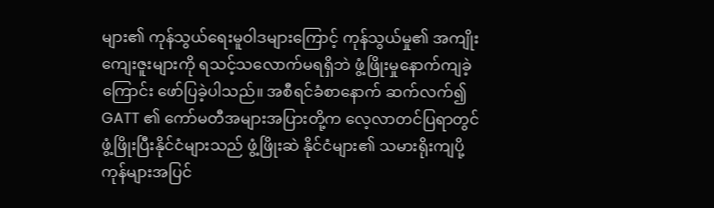များ၏ ကုန်သွယ်ရေးမူဝါဒများကြောင့် ကုန်သွယ်မှု၏ အကျိုးကျေးဇူးများကို ရသင့်သလောက်မရရှိဘဲ ဖွံ့ဖြိုးမှုနောက်ကျခဲ့ကြောင်း ဖော်ပြခဲ့ပါသည်။ အစီရင်ခံစာနောက် ဆက်လက်၍ GATT ၏ ကော်မတီအများအပြားတို့က လေ့လာတင်ပြရာတွင် ဖွံ့ဖြိုးပြီးနိုင်ငံများသည် ဖွံ့ဖြိုးဆဲ နိုင်ငံများ၏ သမားရိုးကျပို့ကုန်များအပြင်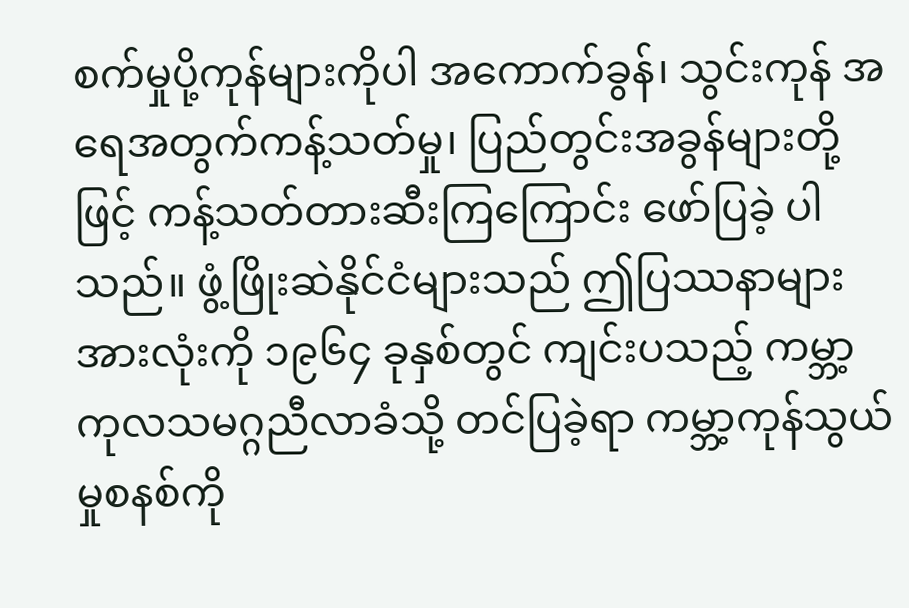စက်မှုပို့ကုန်များကိုပါ အကောက်ခွန်၊ သွင်းကုန် အရေအတွက်ကန့်သတ်မှု၊ ပြည်တွင်းအခွန်များတို့ဖြင့် ကန့်သတ်တားဆီးကြကြောင်း ဖော်ပြခဲ့ ပါသည်။ ဖွံ့ဖြိုးဆဲနိုင်ငံများသည် ဤပြဿနာများအားလုံးကို ၁၉၆၄ ခုနှစ်တွင် ကျင်းပသည့် ကမ္ဘာ့ကုလသမဂ္ဂညီလာခံသို့ တင်ပြခဲ့ရာ ကမ္ဘာ့ကုန်သွယ်မှုစနစ်ကို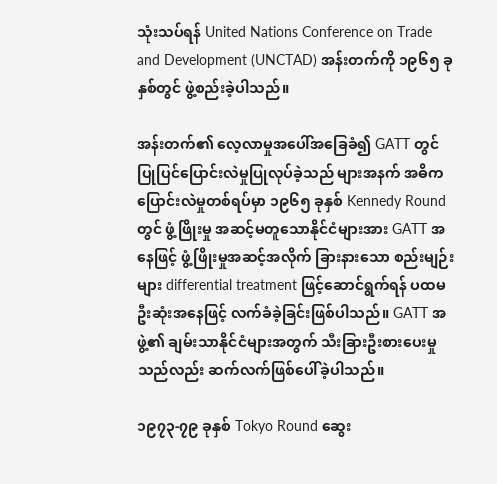သုံးသပ်ရန် United Nations Conference on Trade and Development (UNCTAD) အန်းတက်ကို ၁၉၆၅ ခုနှစ်တွင် ဖွဲ့စည်းခဲ့ပါသည်။

အန်းတက်၏ လေ့လာမှုအပေါ်အခြေခံ၍ GATT တွင်ပြုပြင်ပြောင်းလဲမှုပြုလုပ်ခဲ့သည် များအနက် အဓိက ပြောင်းလဲမှုတစ်ရပ်မှာ ၁၉၆၅ ခုနှစ် Kennedy Round တွင် ဖွံ့ဖြိုးမှု အဆင့်မတူသောနိုင်ငံများအား GATT အနေဖြင့် ဖွံ့ဖြိုးမှုအဆင့်အလိုက် ခြားနားသော စည်းမျဉ်း များ differential treatment ဖြင့်ဆောင်ရွက်ရန် ပထမဦးဆုံးအနေဖြင့် လက်ခံခဲ့ခြင်းဖြစ်ပါသည်။ GATT အဖွဲ့၏ ချမ်းသာနိုင်ငံများအတွက် သီးခြားဦးစားပေးမှုသည်လည်း ဆက်လက်ဖြစ်ပေါ်ခဲ့ပါသည်။

၁၉၇၃-၇၉ ခုနှစ် Tokyo Round ဆွေး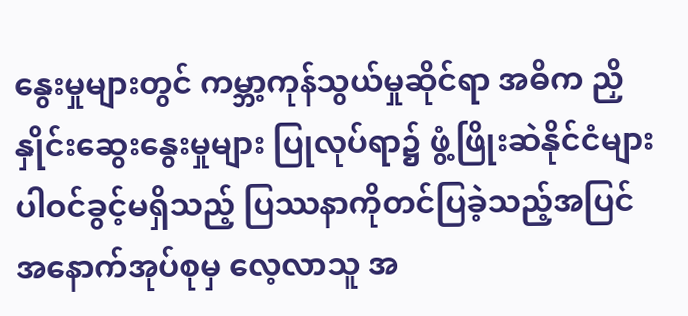နွေးမှုများတွင် ကမ္ဘာ့ကုန်သွယ်မှုဆိုင်ရာ အဓိက ညှိနှိုင်းဆွေးနွေးမှုများ ပြုလုပ်ရာ၌ ဖွံ့ဖြိုးဆဲနိုင်ငံများ ပါဝင်ခွင့်မရှိသည့် ပြဿနာကိုတင်ပြခဲ့သည့်အပြင် အနောက်အုပ်စုမှ လေ့လာသူ အ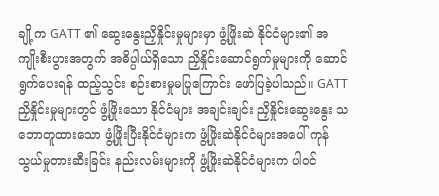ချို့က GATT ၏ ဆွေးနွေးညှိနှိုင်းမှုများမှာ ဖွံ့ဖြိုးဆဲ နိုင်ငံများ၏ အကျိုးစီးပွားအတွက် အဓိပ္ပါယ်ရှိသော ညှိနှိုင်းဆောင်ရွက်မှုများကို ဆောင်ရွက်ပေးရန် ထည့်သွင်း စဉ်းစားမှုမပြုကြောင်း ဖော်ပြခဲ့ပါသည်။ GATT ညှိနှိုင်းမှုများတွင် ဖွံ့ဖြိုးသော နိုင်ငံများ အချင်းချင်း ညှိနှိုင်းဆွေးနွေး သဘောတူထားသော ဖွံ့ဖြိုးပြီးနိုင်ငံများက ဖွံ့ဖြိုးဆဲနိုင်ငံများအပေါ် ကုန်သွယ်မှုတားဆီးခြင်း နည်းလမ်းများကို ဖွံ့ဖြိုးဆဲနိုင်ငံများက ပါဝင်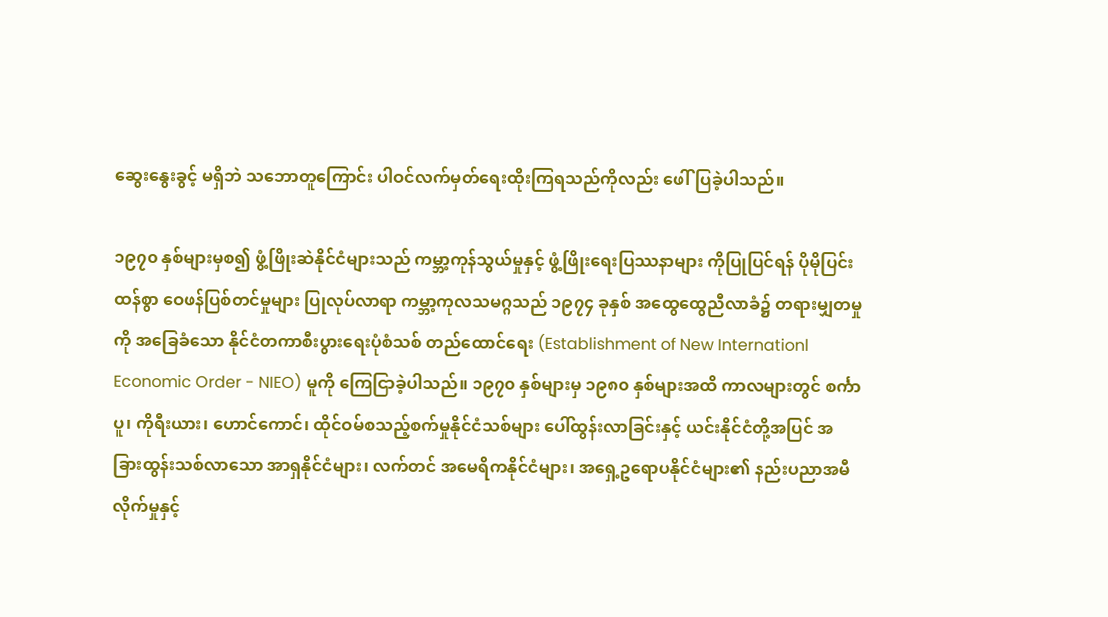ဆွေးနွေးခွင့် မရှိဘဲ သဘောတူကြောင်း ပါဝင်လက်မှတ်ရေးထိုးကြရသည်ကိုလည်း ဖေါ်ပြခဲ့ပါသည်။

၁၉၇၀ နှစ်များမှစ၍ ဖွံ့ဖြိုးဆဲနိုင်ငံများသည် ကမ္ဘာ့ကုန်သွယ်မှုနှင့် ဖွံ့ဖြိုးရေးပြဿနာများ ကိုပြုပြင်ရန် ပိုမိုပြင်းထန်စွာ ဝေဖန်ပြစ်တင်မှုများ ပြုလုပ်လာရာ ကမ္ဘာ့ကုလသမဂ္ဂသည် ၁၉၇၄ ခုနှစ် အထွေထွေညီလာခံ၌ တရားမျှတမှုကို အခြေခံသော နိုင်ငံတကာစီးပွားရေးပုံစံသစ် တည်ထောင်ရေး (Establishment of New Internationl Economic Order - NIEO) မူကို ကြေငြာခဲ့ပါသည်။ ၁၉၇၀ နှစ်များမှ ၁၉၈၀ နှစ်များအထိ ကာလများတွင် စင်္ကာပူ၊ ကိုရီးယား၊ ဟောင်ကောင်၊ ထိုင်ဝမ်စသည့်စက်မှုနိုင်ငံသစ်များ ပေါ်ထွန်းလာခြင်းနှင့် ယင်းနိုင်ငံတို့အပြင် အခြားထွန်းသစ်လာသော အာရှနိုင်ငံများ၊ လက်တင် အမေရိကနိုင်ငံများ၊ အရှေ့ဥရောပနိုင်ငံများ၏ နည်းပညာအမီလိုက်မှုနှင့်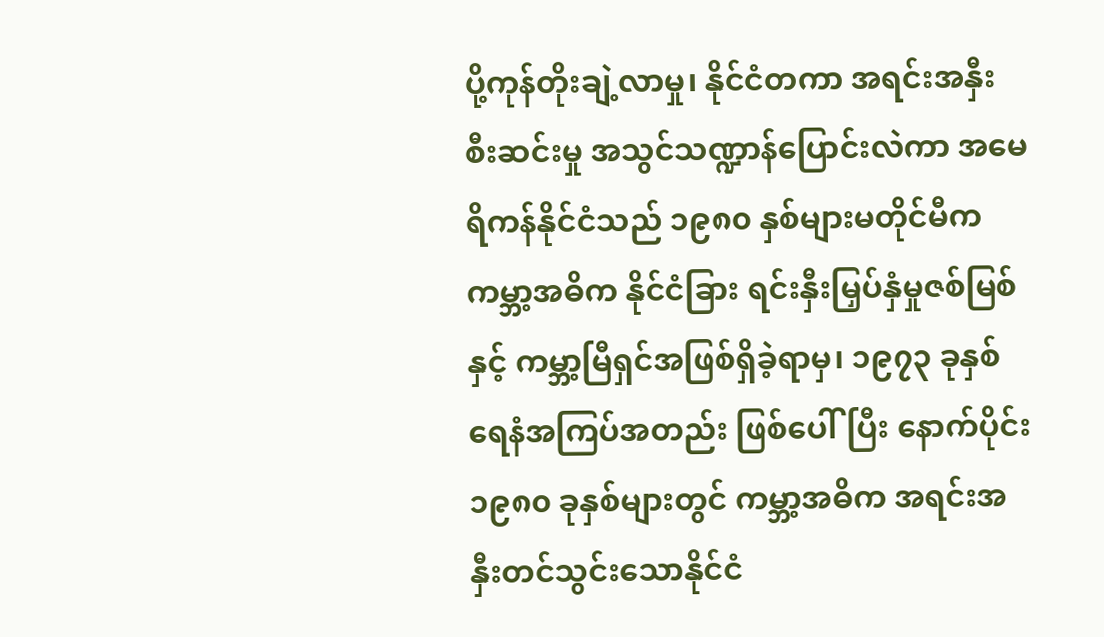ပို့ကုန်တိုးချဲ့လာမှု၊ နိုင်ငံတကာ အရင်းအနှီး စီးဆင်းမှု အသွင်သဏ္ဍာန်ပြောင်းလဲကာ အမေရိကန်နိုင်ငံသည် ၁၉၈၀ နှစ်များမတိုင်မီက ကမ္ဘာ့အဓိက နိုင်ငံခြား ရင်းနှီးမြှပ်နှံမှုဇစ်မြစ်နှင့် ကမ္ဘာ့မြီရှင်အဖြစ်ရှိခဲ့ရာမှ၊ ၁၉၇၃ ခုနှစ် ရေနံအကြပ်အတည်း ဖြစ်ပေါ်ပြီး နောက်ပိုင်း ၁၉၈၀ ခုနှစ်များတွင် ကမ္ဘာ့အဓိက အရင်းအနှီးတင်သွင်းသောနိုင်ငံ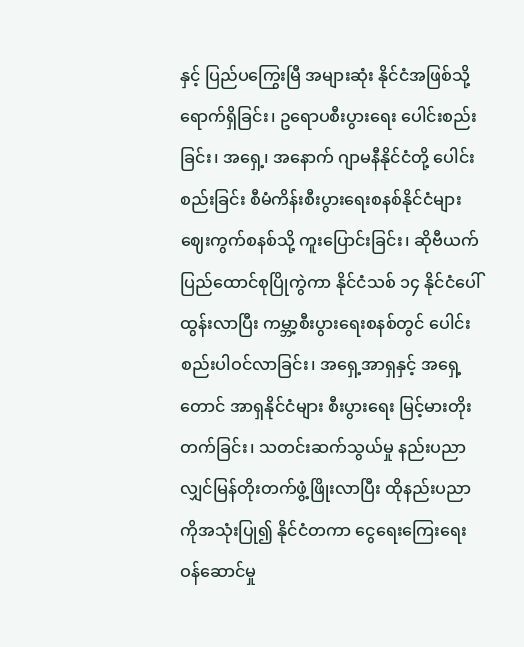နှင့် ပြည်ပကြွေးမြီ အများဆုံး နိုင်ငံအဖြစ်သို့ ရောက်ရှိခြင်း၊ ဥရောပစီးပွားရေး ပေါင်းစည်းခြင်း၊ အရှေ့၊ အနောက် ဂျာမနီနိုင်ငံတို့ ပေါင်းစည်းခြင်း စီမံကိန်းစီးပွားရေးစနစ်နိုင်ငံများ ဈေးကွက်စနစ်သို့ ကူးပြောင်းခြင်း၊ ဆိုဗီယက်ပြည်ထောင်စုပြိုကွဲကာ နိုင်ငံသစ် ၁၄ နိုင်ငံပေါ်ထွန်းလာပြီး ကမ္ဘာ့စီးပွားရေးစနစ်တွင် ပေါင်းစည်းပါဝင်လာခြင်း၊ အရှေ့အာရှနှင့် အရှေ့တောင် အာရှနိုင်ငံများ စီးပွားရေး မြင့်မားတိုးတက်ခြင်း၊ သတင်းဆက်သွယ်မှု နည်းပညာ လျှင်မြန်တိုးတက်ဖွံ့ဖြိုးလာပြီး ထိုနည်းပညာကိုအသုံးပြု၍ နိုင်ငံတကာ ငွေရေးကြေးရေး ဝန်ဆောင်မှု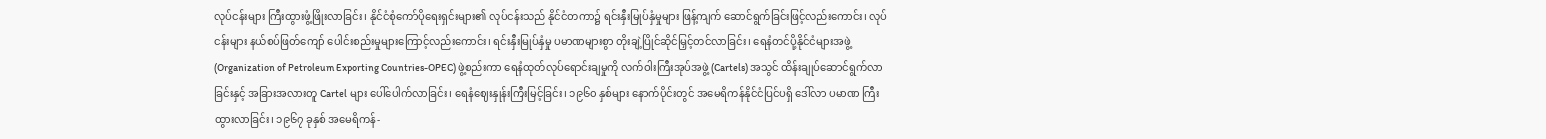လုပ်ငန်းများ ကြီးထွားဖွံ့ဖြိုးလာခြင်း၊ နိုင်ငံစုံကော်ပိုရေးရှင်းများ၏ လုပ်ငန်းသည် နိုင်ငံတကာ၌ ရင်းနှီးမြုပ်နှံမှုများ ဖြန့်ကျက် ဆောင်ရွက်ခြင်းဖြင့်လည်းကောင်း၊ လုပ်ငန်းများ နယ်စပ်ဖြတ်ကျော် ပေါင်းစည်းမှုများကြောင့်လည်းကောင်း၊ ရင်းနှီးမြုပ်နှံမှု ပမာဏများစွာ တိုးချဲ့ပြိုင်ဆိုင်မြှင့်တင်လာခြင်း၊ ရေနံတင်ပို့နိုင်ငံများအဖွဲ့ (Organization of Petroleum Exporting Countries-OPEC) ဖွဲ့စည်းကာ ရေနံထုတ်လုပ်ရောင်းချမှုကို လက်ဝါးကြီးအုပ်အဖွဲ့ (Cartels) အသွင် ထိန်းချုပ်ဆောင်ရွက်လာခြင်းနှင့် အခြားအလားတူ Cartel များ ပေါ်ပေါက်လာခြင်း၊ ရေနံဈေးနှုန်းကြီးမြင့်ခြင်း၊ ၁၉၆၀ နှစ်များ နောက်ပိုင်းတွင် အမေရိကန်နိုင်ငံပြင်ပရှိ ဒေါ်လာ ပမာဏ ကြီးထွားလာခြင်း၊ ၁၉၆၇ ခုနှစ် အမေရိကန်-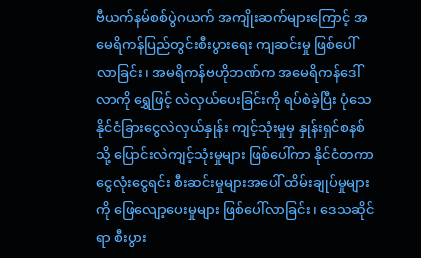ဗီယက်နမ်စစ်ပွဲဂယက် အကျိုးဆက်များကြောင့် အမေရိကန်ပြည်တွင်းစီးပွားရေး ကျဆင်းမှု ဖြစ်ပေါ်လာခြင်း၊ အမရိကန်ဗဟိုဘဏ်က အမေရိကန်ဒေါ်လာကို ရွှေဖြင့် လဲလှယ်ပေးခြင်းကို ရပ်စဲခဲ့ပြီး ပုံသေ နိုင်ငံခြားငွေလဲလှယ်နှုန်း ကျင့်သုံးမှုမှ နှုန်းရှင်စနစ်သို့ ပြောင်းလဲကျင့်သုံးမှုများ ဖြစ်ပေါ်ကာ နိုင်ငံတကာ ငွေလုံးငွေရင်း စီးဆင်းမှုများအပေါ် ထိမ်းချုပ်မှုများကို ဖြေလျော့ပေးမှုများ ဖြစ်ပေါ်လာခြင်း၊ ဒေသဆိုင်ရာ စီးပွား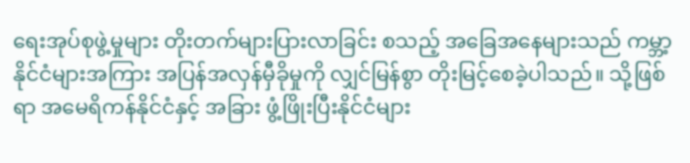ရေးအုပ်စုဖွဲ့မှုများ တိုးတက်များပြားလာခြင်း စသည့် အခြေအနေများသည် ကမ္ဘာ့နိုင်ငံများအကြား အပြန်အလှန်မှီခိုမှုကို လျှင်မြန်စွာ တိုးမြင့်စေခဲ့ပါသည်။ သို့ဖြစ်ရာ အမေရိကန်နိုင်ငံနှင့် အခြား ဖွံ့ဖြိုးပြီးနိုင်ငံများ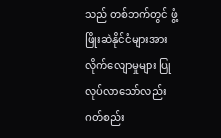သည် တစ်ဘက်တွင် ဖွံ့ဖြိုးဆဲနိုင်ငံများအား လိုက်လျောမှုများ ပြုလုပ်လာသော်လည်း ဂတ်စည်း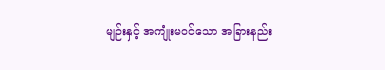မျဉ်းနှင့် အကျုံးမဝင်သော အခြားနည်း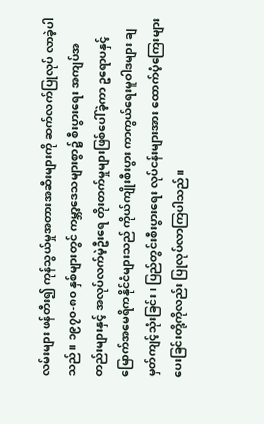လမ်းများ ဖန်တီး၍ ကုန်သွယ်မှုအတားအဆီးများကို ဆက်လက်ပြုလုပ် လာခဲ့ပါသည်။ ၁၉၇၀-၈၀ နှစ်များတွင် ကမ္ဘာ့ဒေသများစွာ၌ စီးပွားရေး အကျပ်အတည်းများနှင့် အလုပ်လက်မဲ့ဦးရေ တိုးတက်မှုများဖြစ်ပေါ်ခဲ့ကာ ဥရောပနှင့် မြောက်အမေရိကနိုင်ငံများသည် ကိုယ်ကျိုးစီးပွား ကာကွယ်ရေးမူဝါဒများ ချမှတ်ကျင့်သုံးခြင်း၊ ပြည်တွင်းစီးပွားရေး လုပ်ငန်းများအား ထောက်ပံ့ကြေးများ ပေးခြင်းတို့ကိုလည်း ပြုလုပ်လာကြပါသည်။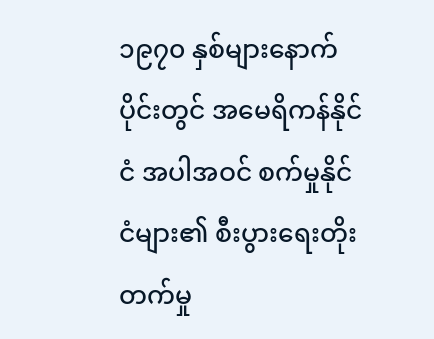၁၉၇၀ နှစ်များနောက်ပိုင်းတွင် အမေရိကန်နိုင်ငံ အပါအဝင် စက်မှုနိုင်ငံများ၏ စီးပွားရေးတိုးတက်မှု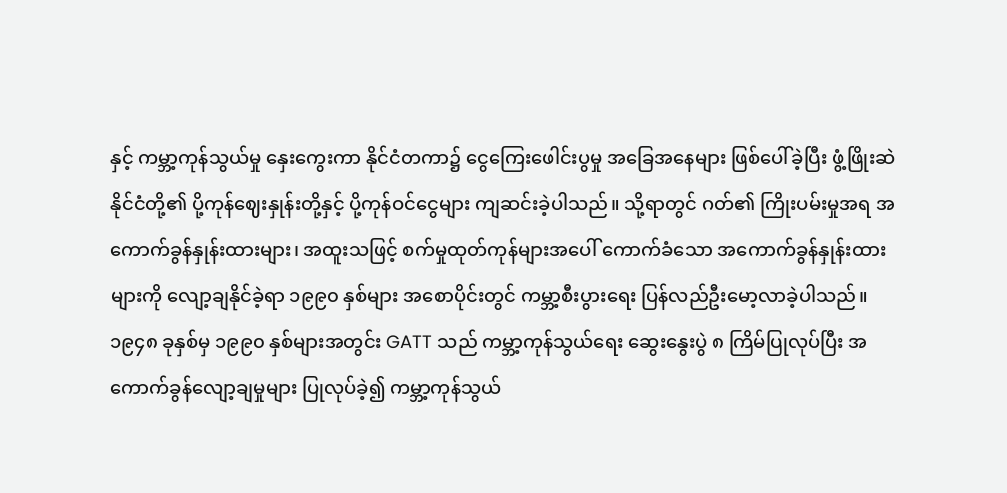နှင့် ကမ္ဘာ့ကုန်သွယ်မှု နှေးကွေးကာ နိုင်ငံတကာ၌ ငွေကြေးဖေါင်းပွမှု အခြေအနေများ ဖြစ်ပေါ်ခဲ့ပြီး ဖွံ့ဖြိုးဆဲနိုင်ငံတို့၏ ပို့ကုန်ဈေးနှုန်းတို့နှင့် ပို့ကုန်ဝင်ငွေများ ကျဆင်းခဲ့ပါသည်။ သို့ရာတွင် ဂတ်၏ ကြိုးပမ်းမှုအရ အကောက်ခွန်နှုန်းထားများ၊ အထူးသဖြင့် စက်မှုထုတ်ကုန်များအပေါ် ကောက်ခံသော အကောက်ခွန်နှုန်းထားများကို လျော့ချနိုင်ခဲ့ရာ ၁၉၉၀ နှစ်များ အစောပိုင်းတွင် ကမ္ဘာ့စီးပွားရေး ပြန်လည်ဦးမော့လာခဲ့ပါသည်။ ၁၉၄၈ ခုနှစ်မှ ၁၉၉၀ နှစ်များအတွင်း GATT သည် ကမ္ဘာ့ကုန်သွယ်ရေး ဆွေးနွေးပွဲ ၈ ကြိမ်ပြုလုပ်ပြီး အကောက်ခွန်လျော့ချမှုများ ပြုလုပ်ခဲ့၍ ကမ္ဘာ့ကုန်သွယ်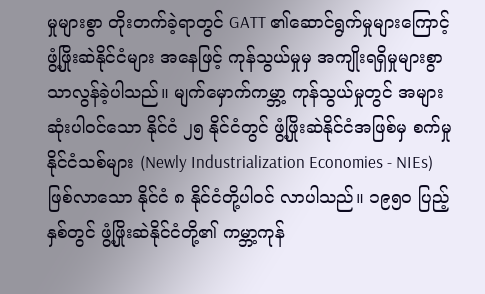မှုများစွာ တိုးတက်ခဲ့ရာတွင် GATT ၏ဆောင်ရွက်မှုများကြောင့် ဖွံ့ဖြိုးဆဲနိုင်ငံများ အနေဖြင့် ကုန်သွယ်မှုမှ အကျိုးရရှိမှုများစွာ သာလွန်ခဲ့ပါသည်။ မျက်မှောက်ကမ္ဘာ့ ကုန်သွယ်မှုတွင် အများဆုံးပါဝင်သော နိုင်ငံ ၂၅ နိုင်ငံတွင် ဖွံ့ဖြိုးဆဲနိုင်ငံအဖြစ်မှ စက်မှုနိုင်ငံသစ်များ (Newly Industrialization Economies - NIEs) ဖြစ်လာသော နိုင်ငံ ၈ နိုင်ငံတို့ပါဝင် လာပါသည်။ ၁၉၅၀ ပြည့်နှစ်တွင် ဖွံ့ဖြိုးဆဲနိုင်ငံတို့၏ ကမ္ဘာ့ကုန်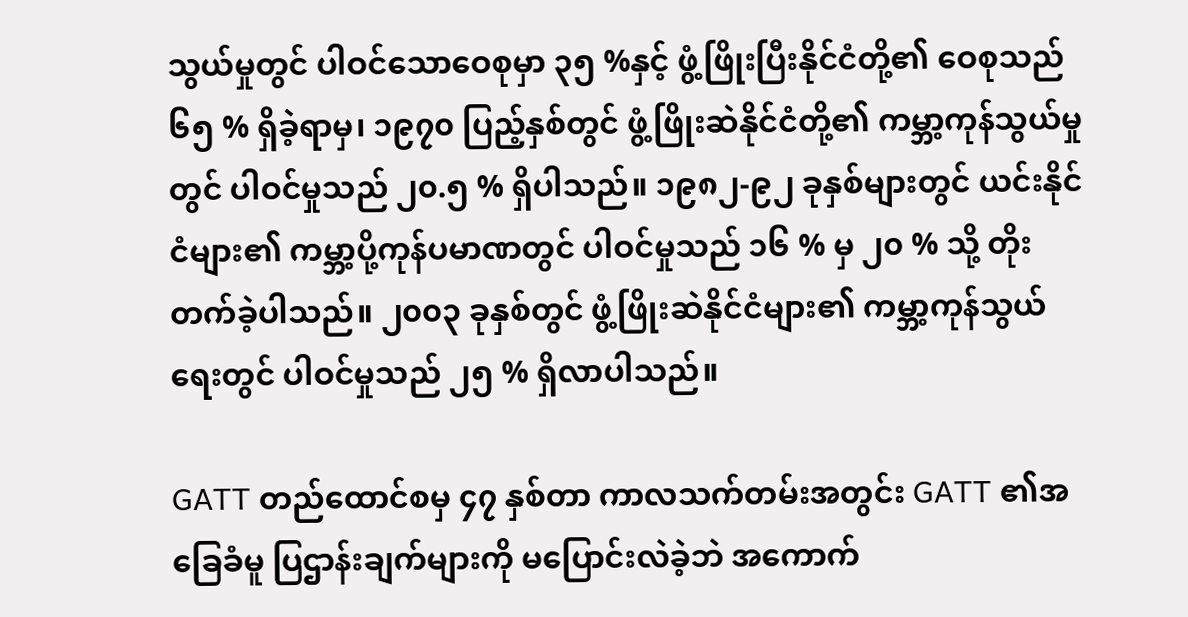သွယ်မှုတွင် ပါဝင်သောဝေစုမှာ ၃၅ %နှင့် ဖွံ့ဖြိုးပြီးနိုင်ငံတို့၏ ဝေစုသည် ၆၅ % ရှိခဲ့ရာမှ၊ ၁၉၇၀ ပြည့်နှစ်တွင် ဖွံ့ဖြိုးဆဲနိုင်ငံတို့၏ ကမ္ဘာ့ကုန်သွယ်မှုတွင် ပါဝင်မှုသည် ၂၀.၅ % ရှိပါသည်။ ၁၉၈၂-၉၂ ခုနှစ်များတွင် ယင်းနိုင်ငံများ၏ ကမ္ဘာ့ပို့ကုန်ပမာဏတွင် ပါဝင်မှုသည် ၁၆ % မှ ၂၀ % သို့ တိုးတက်ခဲ့ပါသည်။ ၂၀၀၃ ခုနှစ်တွင် ဖွံ့ဖြိုးဆဲနိုင်ငံများ၏ ကမ္ဘာ့ကုန်သွယ်ရေးတွင် ပါဝင်မှုသည် ၂၅ % ရှိလာပါသည်။

GATT တည်ထောင်စမှ ၄၇ နှစ်တာ ကာလသက်တမ်းအတွင်း GATT ၏အခြေခံမူ ပြဌာန်းချက်များကို မပြောင်းလဲခဲ့ဘဲ အကောက်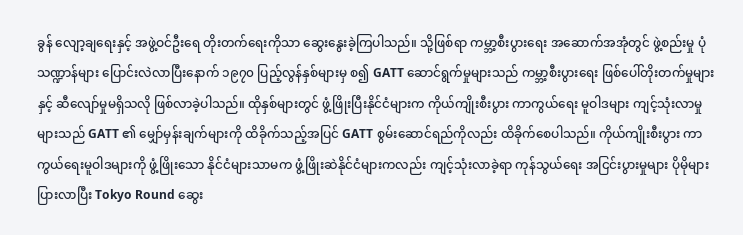ခွန် လျော့ချရေးနှင့် အဖွဲ့ဝင်ဦးရေ တိုးတက်ရေးကိုသာ ဆွေးနွေးခဲ့ကြပါသည်။ သို့ဖြစ်ရာ ကမ္ဘာ့စီးပွားရေး အဆောက်အအုံတွင် ဖွဲ့စည်းမှု ပုံသဏ္ဍာန်များ ပြောင်းလဲလာပြီးနောက် ၁၉၇၀ ပြည့်လွန်နှစ်များမှ စ၍ GATT ဆောင်ရွက်မှုများသည် ကမ္ဘာ့စီးပွားရေး ဖြစ်ပေါ်တိုးတက်မှုများနှင့် ဆီလျော်မှုမရှိသလို ဖြစ်လာခဲ့ပါသည်။ ထိုနှစ်များတွင် ဖွံ့ဖြိုးပြီးနိုင်ငံများက ကိုယ်ကျိုးစီးပွား ကာကွယ်ရေး မူဝါဒများ ကျင့်သုံးလာမှုများသည် GATT ၏ မျှော်မှန်းချက်များကို ထိခိုက်သည့်အပြင် GATT စွမ်းဆောင်ရည်ကိုလည်း ထိခိုက်စေပါသည်။ ကိုယ်ကျိုးစီးပွား ကာကွယ်ရေးမူဝါဒများကို ဖွံ့ဖြိုးသော နိုင်ငံများသာမက ဖွံ့ဖြိုးဆဲနိုင်ငံများကလည်း ကျင့်သုံးလာခဲ့ရာ ကုန်သွယ်ရေး အငြင်းပွားမှုများ ပိုမိုများပြားလာပြီး Tokyo Round ဆွေး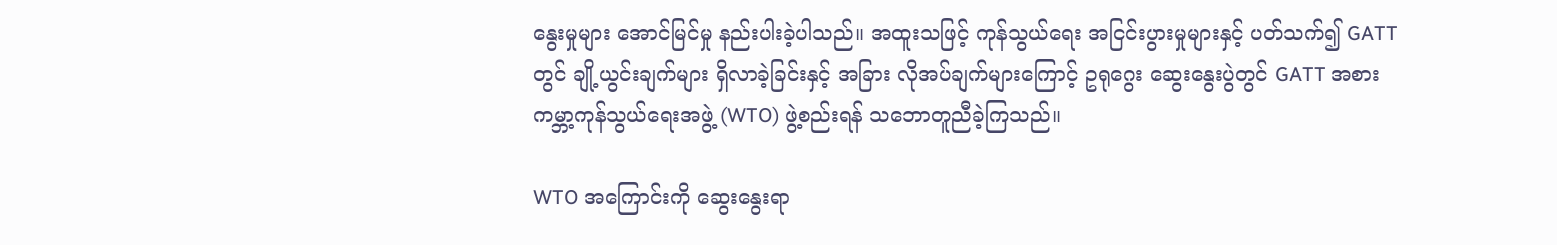နွေးမှုများ အောင်မြင်မှု နည်းပါးခဲ့ပါသည်။ အထူးသဖြင့် ကုန်သွယ်ရေး အငြင်းပွားမှုများနှင့် ပတ်သက်၍ GATT တွင် ချို့ယွင်းချက်များ ရှိလာခဲ့ခြင်းနှင့် အခြား လိုအပ်ချက်များကြောင့် ဥရုဂွေး ဆွေးနွေးပွဲတွင် GATT အစား ကမ္ဘာ့ကုန်သွယ်ရေးအဖွဲ့ (WTO) ဖွဲ့စည်းရန် သဘောတူညီခဲ့ကြသည်။

WTO အကြောင်းကို ဆွေးနွေးရာ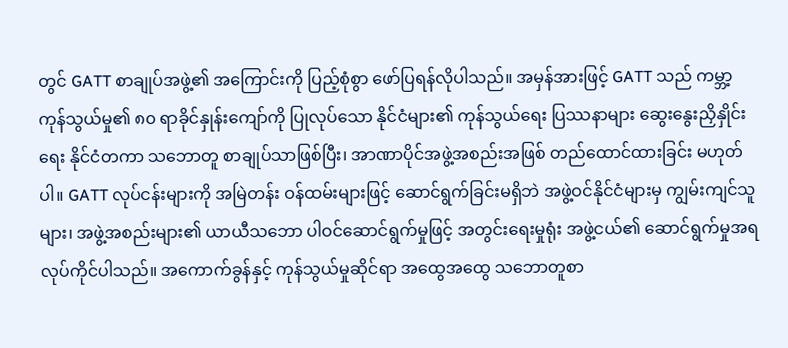တွင် GATT စာချုပ်အဖွဲ့၏ အကြောင်းကို ပြည့်စုံစွာ ဖော်ပြရန်လိုပါသည်။ အမှန်အားဖြင့် GATT သည် ကမ္ဘာ့ကုန်သွယ်မှု၏ ၈၀ ရာခိုင်နှုန်းကျော်ကို ပြုလုပ်သော နိုင်ငံများ၏ ကုန်သွယ်ရေး ပြဿနာများ ဆွေးနွေးညှိနှိုင်းရေး နိုင်ငံတကာ သဘောတူ စာချုပ်သာဖြစ်ပြီး၊ အာဏာပိုင်အဖွဲ့အစည်းအဖြစ် တည်ထောင်ထားခြင်း မဟုတ်ပါ။ GATT လုပ်ငန်းများကို အမြဲတန်း ဝန်ထမ်းများဖြင့် ဆောင်ရွက်ခြင်းမရှိဘဲ အဖွဲ့ဝင်နိုင်ငံများမှ ကျွမ်းကျင်သူများ၊ အဖွဲ့အစည်းများ၏ ယာယီသဘော ပါဝင်ဆောင်ရွက်မှုဖြင့် အတွင်းရေးမှုရုံး အဖွဲ့ငယ်၏ ဆောင်ရွက်မှုအရ လုပ်ကိုင်ပါသည်။ အကောက်ခွန်နှင့် ကုန်သွယ်မှုဆိုင်ရာ အထွေအထွေ သဘောတူစာ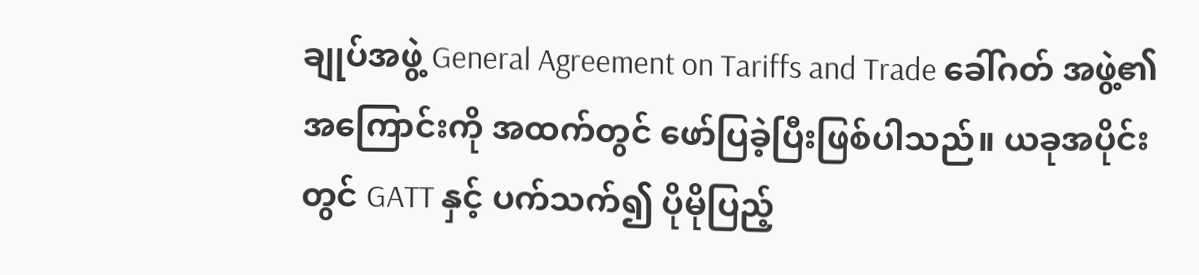ချုပ်အဖွဲ့ General Agreement on Tariffs and Trade ခေါ်ဂတ် အဖွဲ့၏အကြောင်းကို အထက်တွင် ဖော်ပြခဲ့ပြီးဖြစ်ပါသည်။ ယခုအပိုင်းတွင် GATT နှင့် ပက်သက်၍ ပိုမိုပြည့်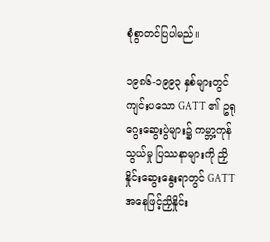စုံစွာတင်ပြပါမည်။

၁၉၈၆-၁၉၉၃ နှစ်များတွင်ကျင်းပသော GATT ၏ ဥရုဂွေးဆွေးပွဲများ၌ ကမ္ဘာ့ကုန်သွယ်မှု ပြဿနာများကို ညှိနှိုင်းဆွေးနွေးရာတွင် GATT အနေဖြင့်ညှိနှိုင်း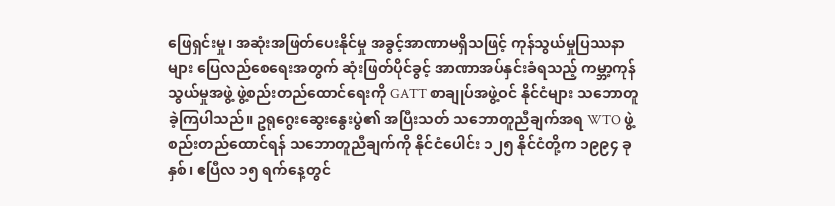ဖြေရှင်းမှု၊ အဆုံးအဖြတ်ပေးနိုင်မှု အခွင့်အာဏာမရှိသဖြင့် ကုန်သွယ်မှုပြဿနာများ ပြေလည်စေရေးအတွက် ဆုံးဖြတ်ပိုင်ခွင့် အာဏာအပ်နှင်းခံရသည့် ကမ္ဘာ့ကုန်သွယ်မှုအဖွဲ့ ဖွဲ့စည်းတည်ထောင်ရေးကို GATT စာချုပ်အဖွဲ့ဝင် နိုင်ငံများ သဘောတူခဲ့ကြပါသည်။ ဥရုဂွေးဆွေးနွေးပွဲ၏ အပြီးသတ် သဘောတူညီချက်အရ WTO ဖွဲ့စည်းတည်ထောင်ရန် သဘောတူညီချက်ကို နိုင်ငံပေါင်း ၁၂၅ နိုင်ငံတို့က ၁၉၉၄ ခုနှစ်၊ ဧပြီလ ၁၅ ရက်နေ့တွင်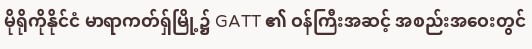မိုရိုကိုနိုင်ငံ မာရာကတ်ရှ်မြို့၌ GATT ၏ ဝန်ကြီးအဆင့် အစည်းအဝေးတွင်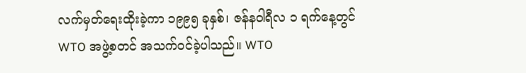လက်မှတ်ရေးထိုးခဲ့ကာ ၁၉၉၅ ခုနှစ်၊ ဇန်နဝါရီလ ၁ ရက်နေ့တွင် WTO အဖွဲ့စတင် အသက်ဝင်ခဲ့ပါသည်။ WTO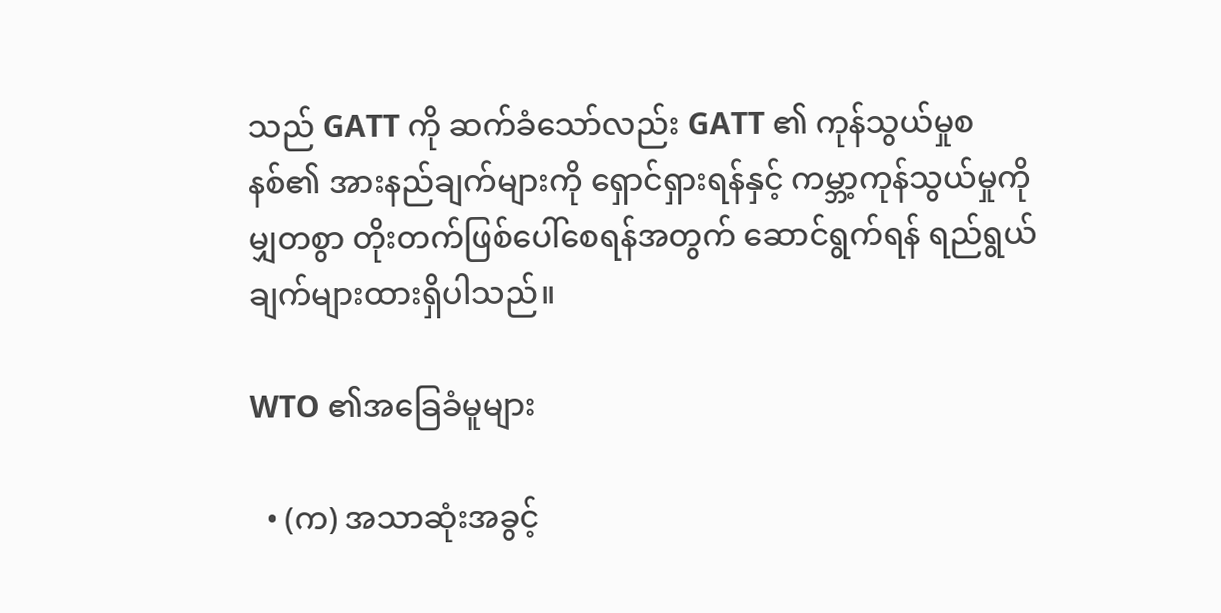သည် GATT ကို ဆက်ခံသော်လည်း GATT ၏ ကုန်သွယ်မှုစနစ်၏ အားနည်ချက်များကို ရှောင်ရှားရန်နှင့် ကမ္ဘာ့ကုန်သွယ်မှုကို မျှတစွာ တိုးတက်ဖြစ်ပေါ်စေရန်အတွက် ဆောင်ရွက်ရန် ရည်ရွယ်ချက်များထားရှိပါသည်။

WTO ၏အခြေခံမူများ

  • (က) အသာဆုံးအခွင့်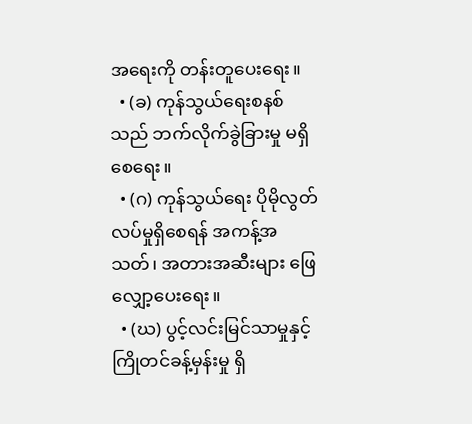အရေးကို တန်းတူပေးရေး။
  • (ခ) ကုန်သွယ်ရေးစနစ်သည် ဘက်လိုက်ခွဲခြားမှု မရှိစေရေး။
  • (ဂ) ကုန်သွယ်ရေး ပိုမိုလွတ်လပ်မှုရှိစေရန် အကန့်အသတ်၊ အတားအဆီးများ ဖြေလျှော့ပေးရေး။
  • (ဃ) ပွင့်လင်းမြင်သာမှုနှင့် ကြိုတင်ခန့်မှန်းမှု ရှိ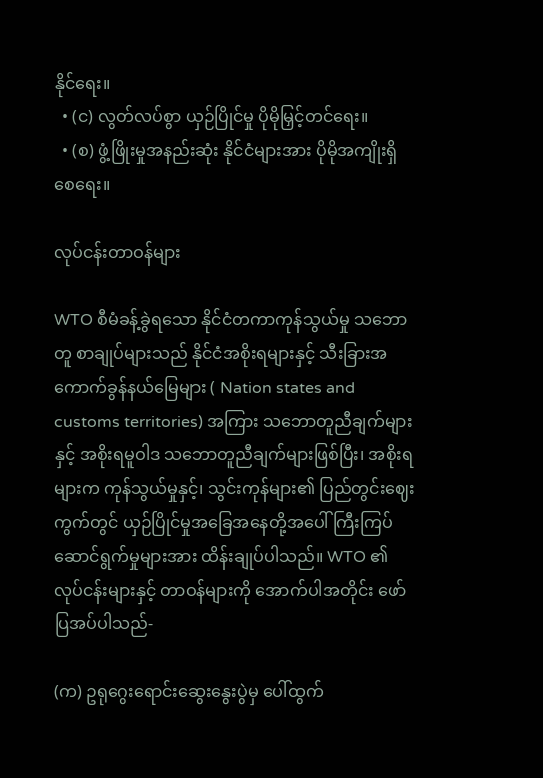နိုင်ရေး။
  • (င) လွတ်လပ်စွာ ယှဉ်ပြိုင်မှု ပိုမိုမြှင့်တင်ရေး။
  • (စ) ဖွံ့ဖြိုးမှုအနည်းဆုံး နိုင်ငံများအား ပိုမိုအကျိုးရှိစေရေး။

လုပ်ငန်းတာဝန်များ

WTO စီမံခန့်ခွဲရသော နိုင်ငံတကာကုန်သွယ်မှု သဘောတူ စာချုပ်များသည် နိုင်ငံအစိုးရများနှင့် သီးခြားအကောက်ခွန်နယ်မြေများ ( Nation states and customs territories) အကြား သဘောတူညီချက်များနှင့် အစိုးရမူဝါဒ သဘောတူညီချက်များဖြစ်ပြီး၊ အစိုးရများက ကုန်သွယ်မှုနှင့်၊ သွင်းကုန်များ၏ ပြည်တွင်းဈေးကွက်တွင် ယှဉ်ပြိုင်မှုအခြေအနေတို့အပေါ် ကြီးကြပ်ဆောင်ရွက်မှုများအား ထိန်းချုပ်ပါသည်။ WTO ၏ လုပ်ငန်းများနှင့် တာဝန်များကို အောက်ပါအတိုင်း ဖော်ပြအပ်ပါသည်-

(က) ဥရုဂွေးရောင်းဆွေးနွေးပွဲမှ ပေါ်ထွက်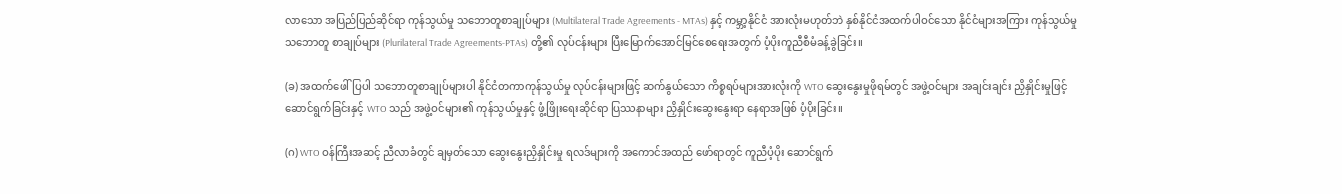လာသော အပြည်ပြည်ဆိုင်ရာ ကုန်သွယ်မှု သဘောတူစာချုပ်များ (Multilateral Trade Agreements - MTAs) နှင့် ကမ္ဘာ့နိုင်ငံ အားလုံးမဟုတ်ဘဲ နှစ်နိုင်ငံအထက်ပါဝင်သော နိုင်ငံများအကြား ကုန်သွယ်မှု သဘောတူ စာချုပ်များ (Plurilateral Trade Agreements-PTAs) တို့၏ လုပ်ငန်းများ ပြီးမြောက်အောင်မြင်စေရေးအတွက် ပံ့ပိုးကူညီစီမံခန့်ခွဲခြင်း။

(ခ) အထက်ဖေါ်ပြပါ သဘောတူစာချုပ်များပါ နိုင်ငံတကာကုန်သွယ်မှု လုပ်ငန်းများဖြင့် ဆက်နွယ်သော ကိစ္စရပ်များအားလုံးကို WTO ဆွေးနွေးမှုဖိုရမ်တွင် အဖွဲ့ဝင်များ အချင်းချင်း ညှိနှိုင်းမှုဖြင့် ဆောင်ရွက်ခြင်းနှင့် WTO သည် အဖွဲ့ဝင်များ၏ ကုန်သွယ်မှုနှင့် ဖွံ့ဖြိုးရေးဆိုင်ရာ ပြဿနာများ ညှိနှိုင်းဆွေးနွေးရာ နေရာအဖြစ် ပံ့ပိုးခြင်း။

(ဂ) WTO ဝန်ကြီးအဆင့် ညီလာခံတွင် ချမှတ်သော ဆွေးနွေးညှိနှိုင်းမှု ရလဒ်များကို အကောင်အထည် ဖော်ရာတွင် ကူညီပံ့ပိုး ဆောင်ရွက်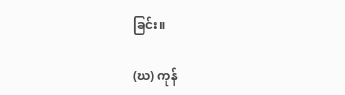ခြင်း။

(ဃ) ကုန်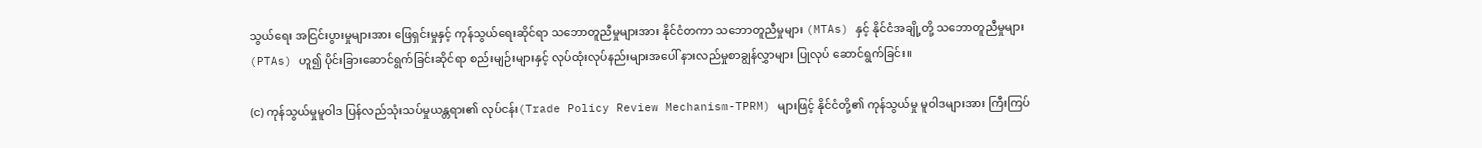သွယ်ရေး အငြင်းပွားမှုများအား ဖြေရှင်းမှုနှင့် ကုန်သွယ်ရေးဆိုင်ရာ သဘောတူညီမှုများအား နိုင်ငံတကာ သဘောတူညီမှုများ (MTAs) နှင့် နိုင်ငံအချို့တို့ သဘောတူညီမှုများ (PTAs) ဟူ၍ ပိုင်းခြားဆောင်ရွက်ခြင်းဆိုင်ရာ စည်းမျဉ်းများနှင့် လုပ်ထုံးလုပ်နည်းများအပေါ် နားလည်မှုစာချွန်လွှာများ ပြုလုပ် ဆောင်ရွက်ခြင်း။

(င) ကုန်သွယ်မှုမူဝါဒ ပြန်လည်သုံးသပ်မှုယန္တရား၏ လုပ်ငန်း(Trade Policy Review Mechanism-TPRM) များဖြင့် နိုင်ငံတို့၏ ကုန်သွယ်မှု မူဝါဒများအား ကြီးကြပ်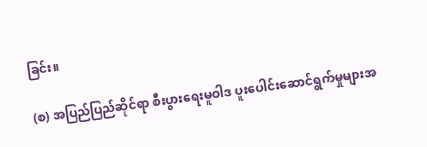ခြင်း။

(စ) အပြည်ပြည်ဆိုင်ရာ စီးပွားရေးမူဝါဒ ပူးပေါင်းဆောင်ရွက်မှုများအ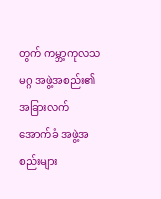တွက် ကမ္ဘာ့ကုလသမဂ္ဂ အဖွဲ့အစည်း၏ အခြားလက်အောက်ခံ အဖွဲ့အစည်းများ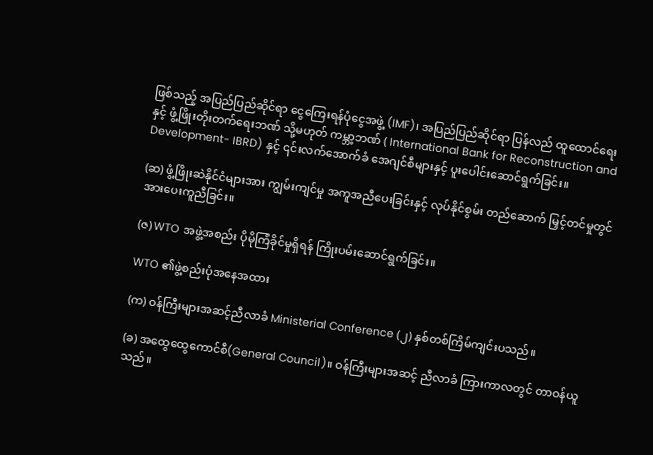ဖြစ်သည့် အပြည်ပြည်ဆိုင်ရာ ငွေကြေးရန်ပုံငွေအဖွဲ့ (IMF)၊ အပြည်ပြည်ဆိုင်ရာ ပြန်လည် ထူထောင်ရေးနှင့် ဖွံ့ဖြိုးတိုးတက်ရေးဘဏ် သို့မဟုတ် ကမ္ဘာ့ဘဏ် ( International Bank for Reconstruction and Development- IBRD) နှင့် ၎င်းလက်အောက်ခံ အေဂျင်စီများနှင့် ပူးပေါင်းဆောင်ရွက်ခြင်း။

(ဆ) ဖွံ့ဖြိုးဆဲနိုင်ငံများအား ကျွမ်းကျင်မှု အကူအညီပေးခြင်းနှင့် လုပ်နိုင်စွမ်း တည်ဆောက် မြှင့်တင်မှုတွင် အားပေးကူညီခြင်း။

(ဇ) WTO အဖွဲ့အစည်း ပိုမိုကြံခိုင်မှုရှိရန် ကြိုးပမ်းဆောင်ရွက်ခြင်း။

WTO ၏ဖွဲ့စည်းပုံအနေအထား

(က) ဝန်ကြီးများအဆင့်ညီလာခံ Ministerial Conference (၂) နှစ်တစ်ကြိမ်ကျင်းပသည်။

(ခ) အထွေထွေကောင်စီ(General Council)။ ဝန်ကြီးများအဆင့် ညီလာခံ ကြားကာလတွင် တာဝန်ယူသည်။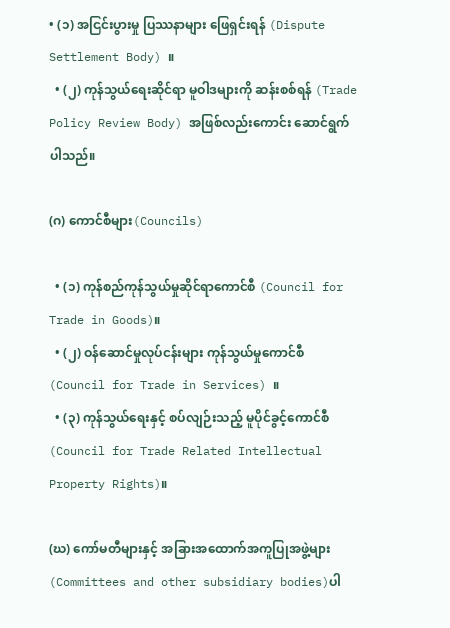• (၁) အငြင်းပွားမှု ပြဿနာများ ဖြေရှင်းရန် (Dispute Settlement Body) ။
  • (၂) ကုန်သွယ်ရေးဆိုင်ရာ မူဝါဒများကို ဆန်းစစ်ရန် (Trade Policy Review Body) အဖြစ်လည်းကောင်း ဆောင်ရွက်ပါသည်။

(ဂ) ကောင်စီများ(Councils)

  • (၁) ကုန်စည်ကုန်သွယ်မှုဆိုင်ရာကောင်စီ (Council for Trade in Goods)။
  • (၂) ဝန်ဆောင်မှုလုပ်ငန်းများ ကုန်သွယ်မှုကောင်စီ (Council for Trade in Services) ။
  • (၃) ကုန်သွယ်ရေးနှင့် စပ်လျဉ်းသည့် မူပိုင်ခွင့်ကောင်စီ (Council for Trade Related Intellectual Property Rights)။

(ဃ) ကော်မတီများနှင့် အခြားအထောက်အကူပြုအဖွဲ့များ(Committees and other subsidiary bodies)ပါ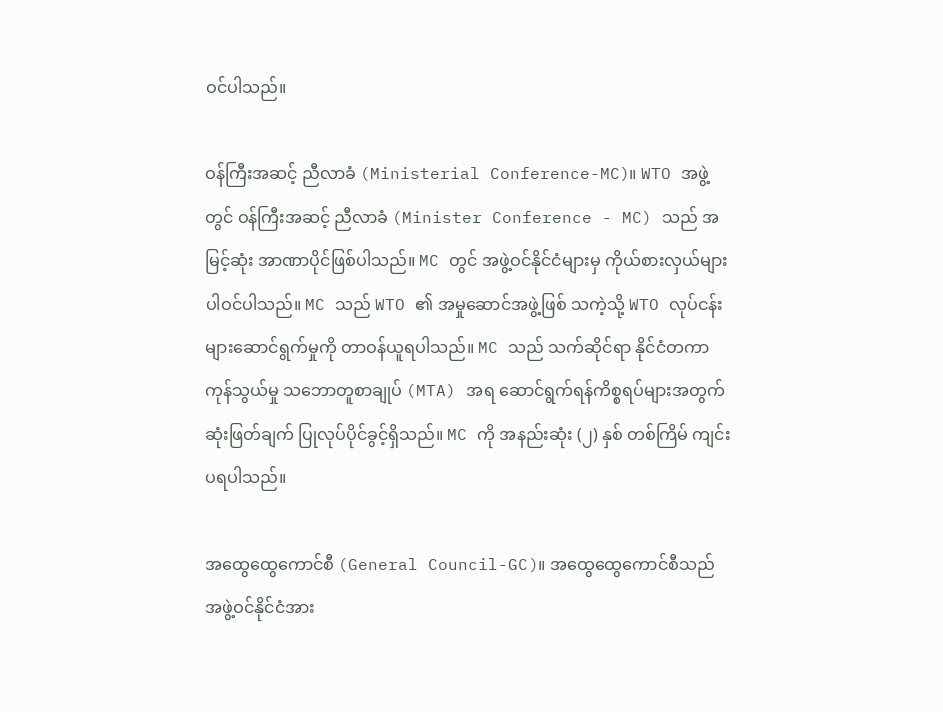ဝင်ပါသည်။

ဝန်ကြီးအဆင့် ညီလာခံ (Ministerial Conference-MC)။ WTO အဖွဲ့တွင် ဝန်ကြီးအဆင့် ညီလာခံ (Minister Conference - MC) သည် အမြင့်ဆုံး အာဏာပိုင်ဖြစ်ပါသည်။ MC တွင် အဖွဲ့ဝင်နိုင်ငံများမှ ကိုယ်စားလှယ်များ ပါဝင်ပါသည်။ MC သည် WTO ၏ အမှုဆောင်အဖွဲ့ဖြစ် သကဲ့သို့ WTO လုပ်ငန်းများဆောင်ရွက်မှုကို တာဝန်ယူရပါသည်။ MC သည် သက်ဆိုင်ရာ နိုင်ငံတကာကုန်သွယ်မှု သဘောတူစာချုပ် (MTA) အရ ဆောင်ရွက်ရန်ကိစ္စရပ်များအတွက် ဆုံးဖြတ်ချက် ပြုလုပ်ပိုင်ခွင့်ရှိသည်။ MC ကို အနည်းဆုံး (၂) နှစ် တစ်ကြိမ် ကျင်းပရပါသည်။

အထွေထွေကောင်စီ (General Council-GC)။ အထွေထွေကောင်စီသည် အဖွဲ့ဝင်နိုင်ငံအား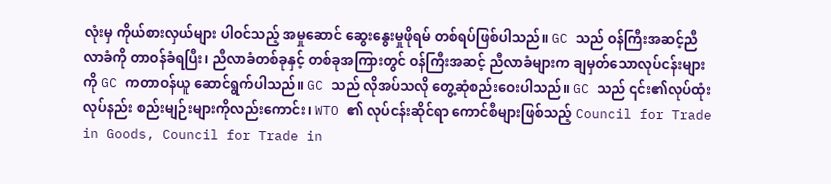လုံးမှ ကိုယ်စားလှယ်များ ပါဝင်သည့် အမှုဆောင် ဆွေးနွေးမှုဖိုရမ် တစ်ရပ်ဖြစ်ပါသည်။ GC သည် ဝန်ကြီးအဆင့်ညီလာခံကို တာဝန်ခံရပြီး၊ ညီလာခံတစ်ခုနှင့် တစ်ခုအကြားတွင် ဝန်ကြီးအဆင့် ညီလာခံများက ချမှတ်သောလုပ်ငန်းများကို GC ကတာဝန်ယူ ဆောင်ရွက်ပါသည်။ GC သည် လိုအပ်သလို တွေ့ဆုံစည်းဝေးပါသည်။ GC သည် ၎င်း၏လုပ်ထုံးလုပ်နည်း စည်းမျဉ်းများကိုလည်းကောင်း၊ WTO ၏ လုပ်ငန်းဆိုင်ရာ ကောင်စီများဖြစ်သည့် Council for Trade in Goods, Council for Trade in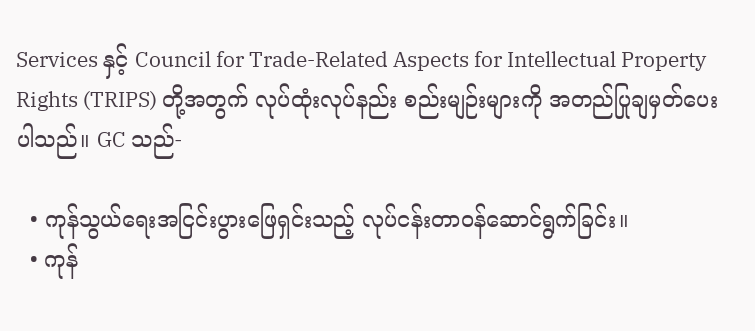Services နှင့် Council for Trade-Related Aspects for Intellectual Property Rights (TRIPS) တို့အတွက် လုပ်ထုံးလုပ်နည်း စည်းမျဉ်းများကို အတည်ပြုချမှတ်ပေးပါသည်။ GC သည်-

  • ကုန်သွယ်ရေးအငြင်းပွားဖြေရှင်းသည့် လုပ်ငန်းတာဝန်ဆောင်ရွက်ခြင်း။
  • ကုန်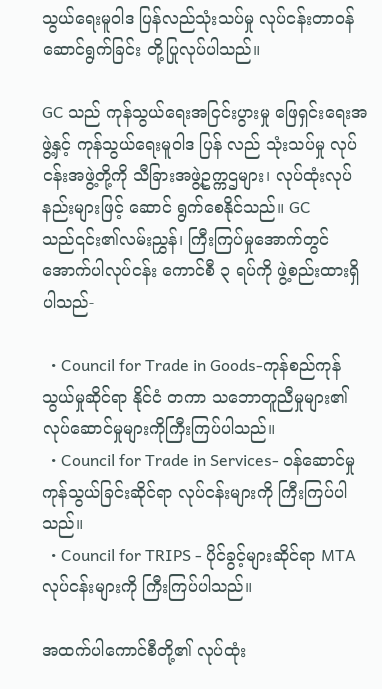သွယ်ရေးမူဝါဒ ပြန်လည်သုံးသပ်မှု လုပ်ငန်းတာဝန် ဆောင်ရွက်ခြင်း တို့ပြုလုပ်ပါသည်။

GC သည် ကုန်သွယ်ရေးအငြင်းပွားမှု ဖြေရှင်းရေးအဖွဲ့နှင့် ကုန်သွယ်ရေးမူဝါဒ ပြန် လည် သုံးသပ်မှု လုပ်ငန်းအဖွဲ့တို့ကို သီခြားအဖွဲ့ဥက္ကဌများ၊ လုပ်ထုံးလုပ်နည်းများဖြင့် ဆောင် ရွက်စေနိုင်သည်။ GC သည်၎င်း၏လမ်းညွှန်၊ ကြီးကြပ်မှုအောက်တွင် အောက်ပါလုပ်ငန်း ကောင်စီ ၃ ရပ်ကို ဖွဲ့စည်းထားရှိပါသည်-

  • Council for Trade in Goods-ကုန်စည်ကုန်သွယ်မှုဆိုင်ရာ နိုင်ငံ တကာ သဘောတူညီမှုများ၏ လုပ်ဆောင်မှုများကိုကြီးကြပ်ပါသည်။
  • Council for Trade in Services- ဝန်ဆောင်မှုကုန်သွယ်ခြင်းဆိုင်ရာ လုပ်ငန်းများကို ကြီးကြပ်ပါသည်။
  • Council for TRIPS - ပိုင်ခွင့်များဆိုင်ရာ MTA လုပ်ငန်းများကို ကြီးကြပ်ပါသည်။

အထက်ပါကောင်စီတို့၏ လုပ်ထုံး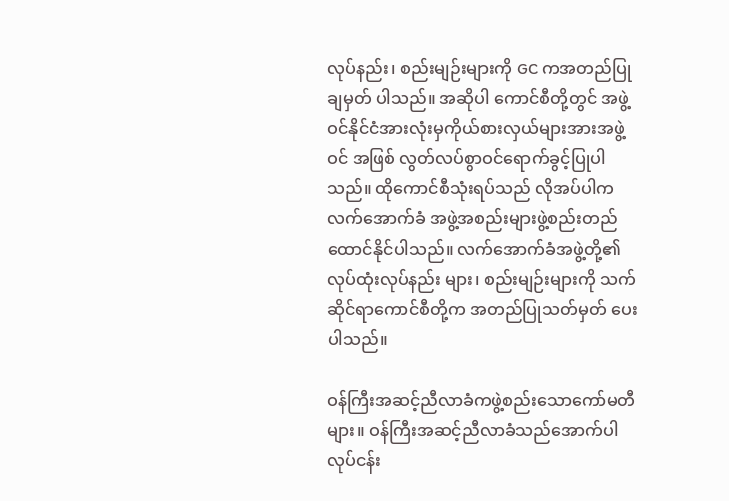လုပ်နည်း၊ စည်းမျဉ်းများကို GC ကအတည်ပြုချမှတ် ပါသည်။ အဆိုပါ ကောင်စီတို့တွင် အဖွဲ့ဝင်နိုင်ငံအားလုံးမှကိုယ်စားလှယ်များအားအဖွဲ့ဝင် အဖြစ် လွတ်လပ်စွာဝင်ရောက်ခွင့်ပြုပါသည်။ ထိုကောင်စီသုံးရပ်သည် လိုအပ်ပါကလက်အောက်ခံ အဖွဲ့အစည်းများဖွဲ့စည်းတည်ထောင်နိုင်ပါသည်။ လက်အောက်ခံအဖွဲ့တို့၏ လုပ်ထုံးလုပ်နည်း များ၊ စည်းမျဉ်းများကို သက်ဆိုင်ရာကောင်စီတို့က အတည်ပြုသတ်မှတ် ပေးပါသည်။

ဝန်ကြီးအဆင့်ညီလာခံကဖွဲ့စည်းသောကော်မတီများ။ ဝန်ကြီးအဆင့်ညီလာခံသည်အောက်ပါလုပ်ငန်း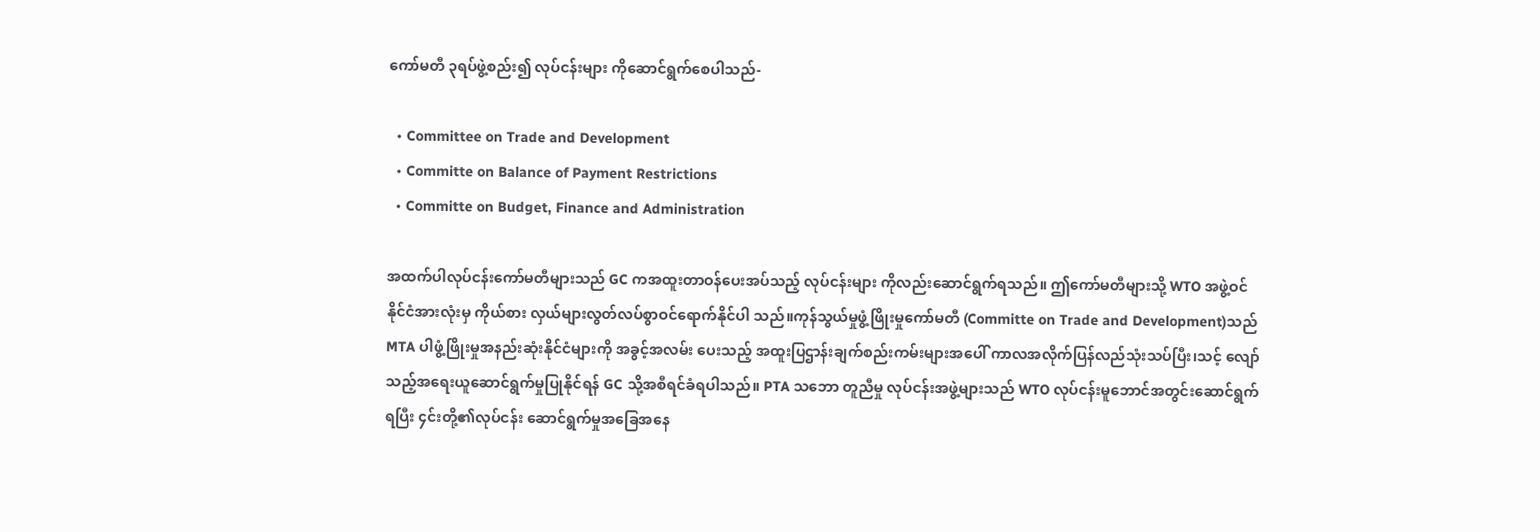ကော်မတီ ၃ရပ်ဖွဲ့စည်း၍ လုပ်ငန်းများ ကိုဆောင်ရွက်စေပါသည်-

  • Committee on Trade and Development
  • Committe on Balance of Payment Restrictions
  • Committe on Budget, Finance and Administration

အထက်ပါလုပ်ငန်းကော်မတီများသည် GC ကအထူးတာဝန်ပေးအပ်သည့် လုပ်ငန်းများ ကိုလည်းဆောင်ရွက်ရသည်။ ဤကော်မတီများသို့ WTO အဖွဲ့ဝင်နိုင်ငံအားလုံးမှ ကိုယ်စား လှယ်များလွတ်လပ်စွာဝင်ရောက်နိုင်ပါ သည်။ကုန်သွယ်မှုဖွံ့ဖြိုးမှုကော်မတီ (Committe on Trade and Development)သည် MTA ပါဖွံ့ဖြိုးမှုအနည်းဆုံးနိုင်ငံများကို အခွင့်အလမ်း ပေးသည့် အထူးပြဌာန်းချက်စည်းကမ်းများအပေါ် ကာလအလိုက်ပြန်လည်သုံးသပ်ပြီး၊သင့် လျော်သည့်အရေးယူဆောင်ရွက်မှုပြုနိုင်ရန် GC သို့အစီရင်ခံရပါသည်။ PTA သဘော တူညီမှု လုပ်ငန်းအဖွဲ့များသည် WTO လုပ်ငန်းမူဘောင်အတွင်းဆောင်ရွက်ရပြီး ၄င်းတို့၏လုပ်ငန်း ဆောင်ရွက်မှုအခြေအနေ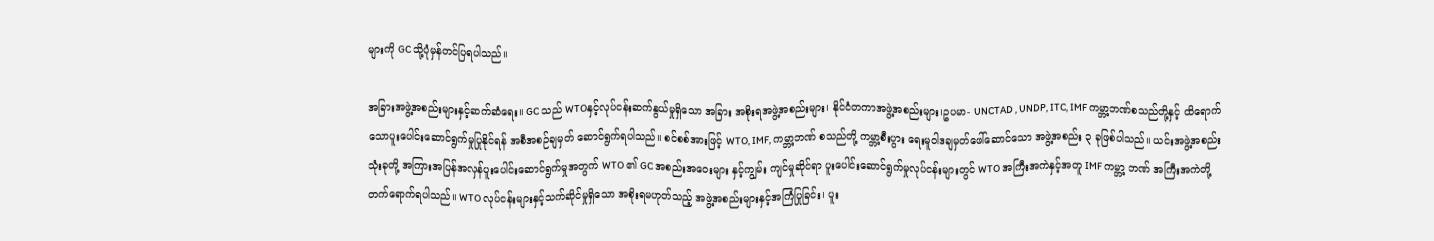များကို GC သို့ပုံမှန်တင်ပြရပါသည်။

အခြားအဖွဲ့အစည်းများနှင့်ဆက်ဆံရေး။ GC သည် WTOနှင့်လုပ်ငန်းဆက်နွယ်မှုရှိသော အခြား အစိုးရအဖွဲ့အစည်းများ၊ နိုင်ငံတကာအဖွဲ့အစည်းများ၊ဥပမာ- UNCTAD , UNDP, ITC, IMF ကမ္ဘာ့ဘဏ်စသည်တို့နှင့် ထိရောက်သောပူးပေါင်းဆောင်ရွက်မှုပြုနိုင်ရန် အစီအစဉ်ချမှတ် ဆောင်ရွက်ရပါသည်။ စင်စစ်အားဖြင့် WTO, IMF, ကမ္ဘာ့ဘဏ် စသည်တို့ ကမ္ဘာ့စီးပွား ရေးမူဝါဒချမှတ်ဖေါ်ဆောင်သော အဖွဲ့အစည်း ၃ ခုဖြစ်ပါသည်။ ယင်းအဖွဲ့အစည်းသုံးခုတို့ အကြားအပြန်အလှန်ပူးပေါင်းဆောင်ရွက်မှုအတွက် WTO ၏ GC အစည်းအဝေးများ နှင့်ကျွမ်း ကျင်မှုဆိုင်ရာ ပူးပေါင်းဆောင်ရွက်မှုလုပ်ငန်းများတွင် WTO အကြီးအကဲနှင့်အတူ IMF ကမ္ဘာ့ ဘဏ် အကြီးအကဲတို့တက်ရောက်ရပါသည်။ WTO လုပ်ငန်းများနှင့်သက်ဆိုင်မှုရှိသော အစိုးရမဟုတ်သည့် အဖွဲ့အစည်းများနှင့်အကြံပြုခြင်း၊ ပူး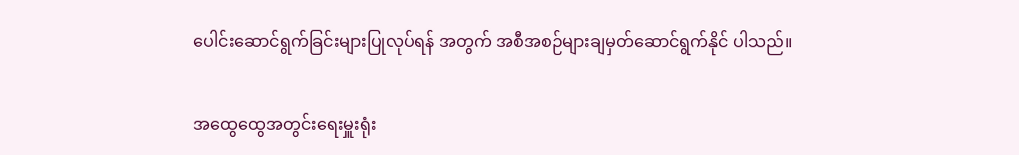ပေါင်းဆောင်ရွက်ခြင်းများပြုလုပ်ရန် အတွက် အစီအစဉ်များချမှတ်ဆောင်ရွက်နိုင် ပါသည်။

အထွေထွေအတွင်းရေးမှူးရုံး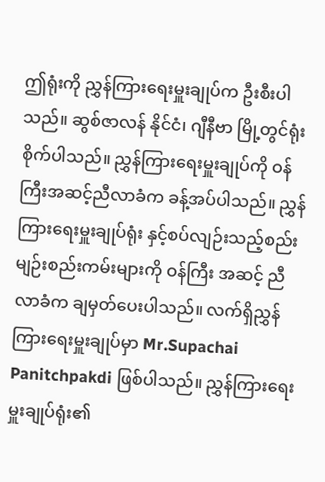ဤရုံးကို ညွှန်ကြားရေးမှူးချုပ်က ဦးစီးပါသည်။ ဆွစ်ဇာလန် နိုင်ငံ၊ ဂျီနီဗာ မြို့တွင်ရုံးစိုက်ပါသည်။ ညွှန်ကြားရေးမှူးချုပ်ကို ဝန်ကြီးအဆင့်ညီလာခံက ခန့်အပ်ပါသည်။ ညွှန်ကြားရေးမှူးချုပ်ရုံး နှင့်စပ်လျဉ်းသည့်စည်းမျဉ်းစည်းကမ်းများကို ဝန်ကြီး အဆင့် ညီလာခံက ချမှတ်ပေးပါသည်။ လက်ရှိညွှန်ကြားရေးမှူးချုပ်မှာ Mr.Supachai Panitchpakdi ဖြစ်ပါသည်။ ညွှန်ကြားရေးမှူးချုပ်ရုံး၏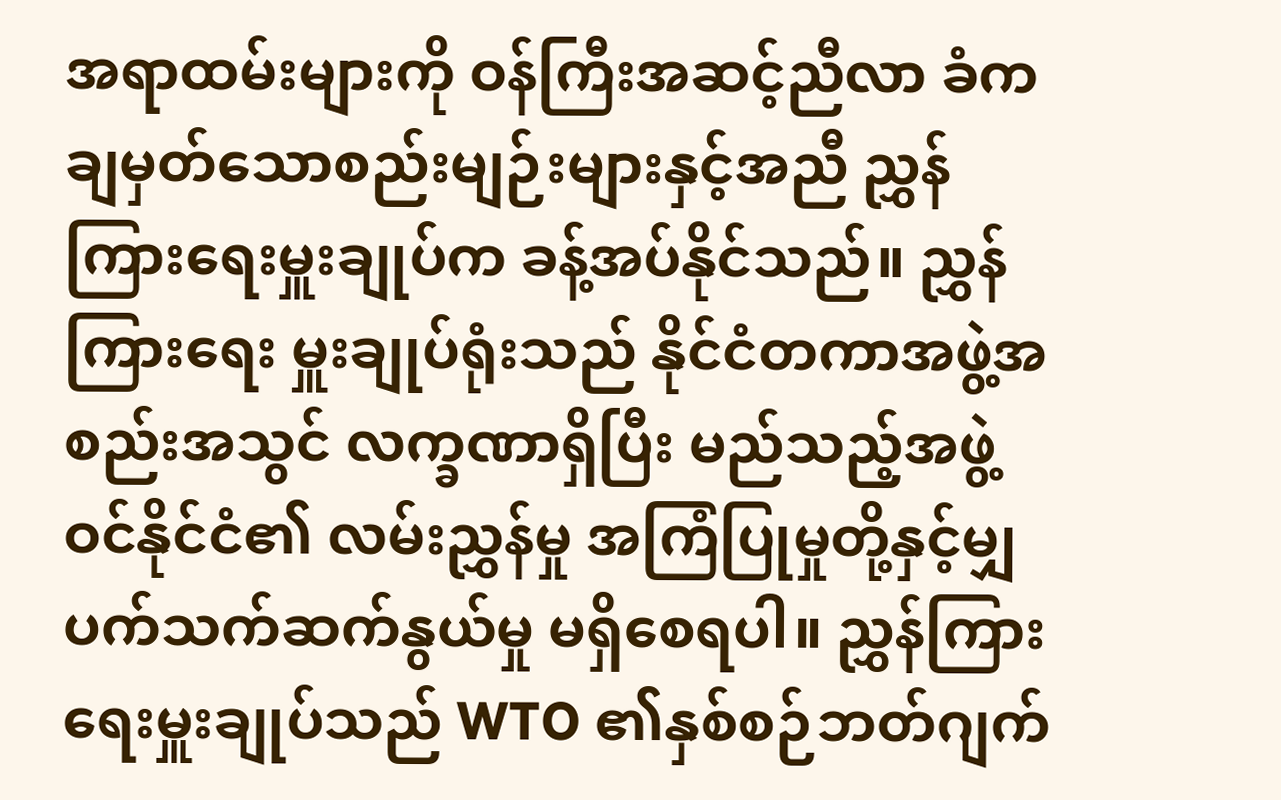အရာထမ်းများကို ဝန်ကြီးအဆင့်ညီလာ ခံကချမှတ်သောစည်းမျဉ်းများနှင့်အညီ ညွှန်ကြားရေးမှူးချုပ်က ခန့်အပ်နိုင်သည်။ ညွှန်ကြားရေး မှူးချုပ်ရုံးသည် နိုင်ငံတကာအဖွဲ့အစည်းအသွင် လက္ခဏာရှိပြီး မည်သည့်အဖွဲ့ဝင်နိုင်ငံ၏ လမ်းညွှန်မှု အကြံပြုမှုတို့နှင့်မျှ ပက်သက်ဆက်နွယ်မှု မရှိစေရပါ။ ညွှန်ကြားရေးမှူးချုပ်သည် WTO ၏နှစ်စဉ်ဘတ်ဂျက်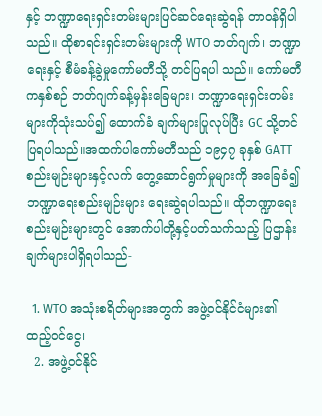နှင့် ဘဏ္ဍာရေးရှင်းတမ်းများပြင်ဆင်ရေးဆွဲရန် တာဝန်ရှိပါသည်။ ထိုစာရင်းရှင်းတမ်းများကို WTO ဘတ်ဂျက်၊ ဘဏ္ဍာရေးနှင့် စီမံခန့်ခွဲမှုကော်မတီသို့ တင်ပြရပါ သည်။ ကော်မတီကနှစ်စဉ် ဘတ်ဂျက်ခန့်မှန်းခြေများ၊ ဘဏ္ဍာရေးရှင်းတမ်းများကိုသုံးသပ်၍ ထောက်ခံ ချက်များပြုလုပ်ပြီး GC သို့တင်ပြရပါသည်။အထက်ပါကော်မတီသည် ၁၉၄၇ ခုနှစ် GATT စည်းမျဉ်းများနှင့်လက် တွေ့ဆောင်ရွက်မှုများကို အခြေခံ၍ဘဏ္ဍာရေးစည်းမျဉ်းများ ရေးဆွဲရပါသည်။ ထိုဘဏ္ဍာရေးစည်းမျဉ်းများတွင် အောက်ပါတို့နှင့်ပတ်သက်သည့် ပြဌာန်း ချက်များပါရှိရပါသည်-

  1. WTO အသုံးစရိတ်များအတွက် အဖွဲ့ဝင်နိုင်ငံများ၏ထည့်ဝင်ငွေ၊
  2. အဖွဲ့ဝင်နိုင်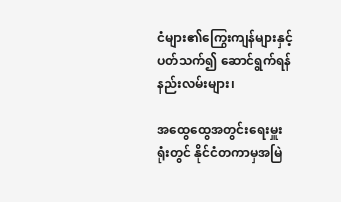ငံများ၏ကြွေးကျန်များနှင့်ပတ်သက်၍ ဆောင်ရွက်ရန်နည်းလမ်းများ၊

အထွေထွေအတွင်းရေးမှူးရုံးတွင် နိုင်ငံတကာမှအမြဲ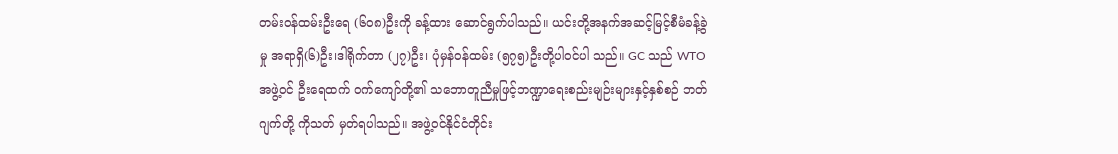တမ်းဝန်ထမ်းဦးရေ (၆၀၈)ဦးကို ခန့်ထား ဆောင်ရွက်ပါသည်။ ယင်းတို့အနက်အဆင့်မြင့်စီမံခန့်ခွဲမှု အရာရှိ(၆)ဦး၊ဒါရိုက်တာ (၂၇)ဦး၊ ပုံမှန်ဝန်ထမ်း (၅၇၅)ဦးတို့ပါဝင်ပါ သည်။ GC သည် WTO အဖွဲ့ဝင် ဦးရေထက် ဝက်ကျော်တို့၏ သဘောတူညီမှုဖြင့်ဘဏ္ဍာရေးစည်းမျဉ်းများနှင့်နှစ်စဉ် ဘတ်ဂျက်တို့ ကိုသတ် မှတ်ရပါသည်။ အဖွဲ့ဝင်နိုင်ငံတိုင်း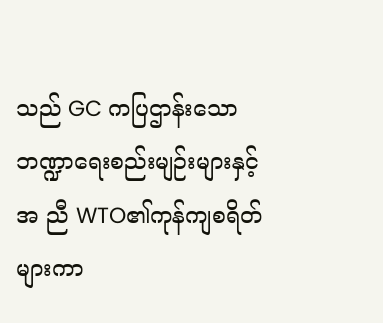သည် GC ကပြဌာန်းသော ဘဏ္ဍာရေးစည်းမျဉ်းများနှင့်အ ညီ WTO၏ကုန်ကျစရိတ်များကာ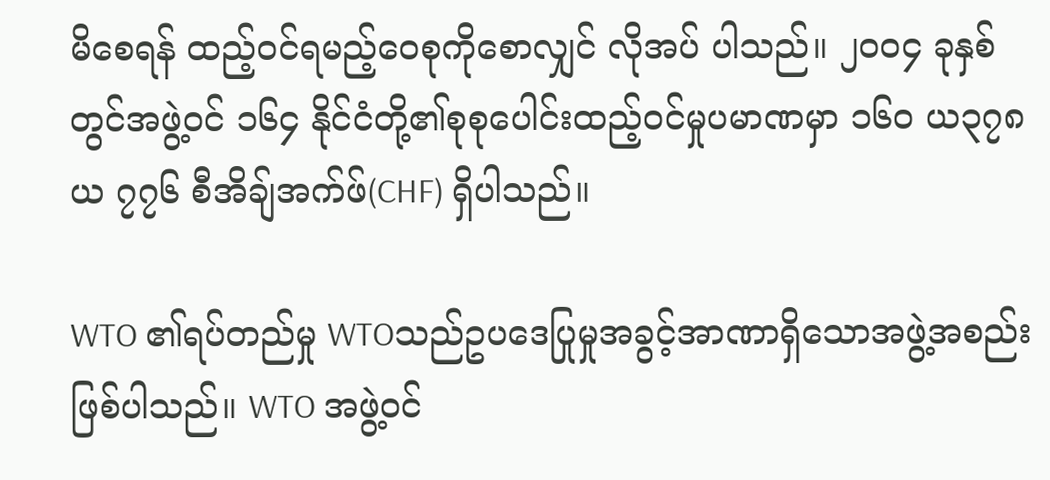မိစေရန် ထည့်ဝင်ရမည့်ဝေစုကိုစောလျှင် လိုအပ် ပါသည်။ ၂၀၀၄ ခုနှစ်တွင်အဖွဲ့ဝင် ၁၆၄ နိုင်ငံတို့၏စုစုပေါင်းထည့်ဝင်မှုပမာဏမှာ ၁၆၀ ယ၃၇၈ယ ၇၇၆ စီအိချ်အက်ဖ်(CHF) ရှိပါသည်။

WTO ၏ရပ်တည်မှု WTOသည်ဥပဒေပြုမှုအခွင့်အာဏာရှိသောအဖွဲ့အစည်းဖြစ်ပါသည်။ WTO အဖွဲ့ဝင်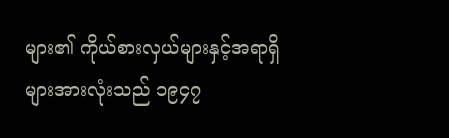များ၏ ကိုယ်စားလှယ်များနှင့်အရာရှိများအားလုံးသည် ၁၉၄၇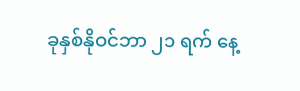ခုနှစ်နိုဝင်ဘာ ၂၁ ရက် နေ့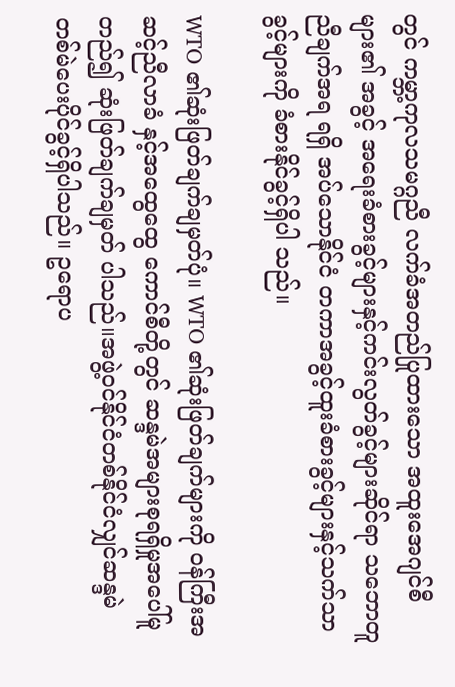တွင် ကမ္ဘာ့ကုလသမဂ္ဂညီ လက်ခံအတည်ပြုထားသော အထူးအေဂျင်စီများ၏ အခွင့် အရေးခံစားခွင့်များနှင့်ကင်းလွတ်ခွင့်များဆိုင်ရာ သဘောတူညီချက်အရ ရရှိ အပ်သောနိုင်ငံ တကာအခွင့်ထူးခံစားခွင့်များနှင့်သက်သာခွင့်များကို ခံစားနိုင်ခွင့်ရှိပါ သည်။

WTO ၏ဆုံးဖြတ်ချက်ချမှတ်ပုံ။ WTO ၏ဆုံးဖြတ်ချက်များကို ဝန်ကြီးအဆင့်ညီလာခံ နှင့်အထွေထွေ ကောင်စီတို့တွင် ဆန္ဒမဲအများစုရရှိမှုအပေါ်မူတည်၍ ဆုံးဖြတ်ချက်ချမှတ် ပါသည်။အဖွဲ့ဝင်နိုင်ငံတစ်နိုင်ငံလျှင်ဆန္ဒမဲ တစ်မဲပေးပိုင်ခွင့်ရှိပါသည်။ ဥရောပ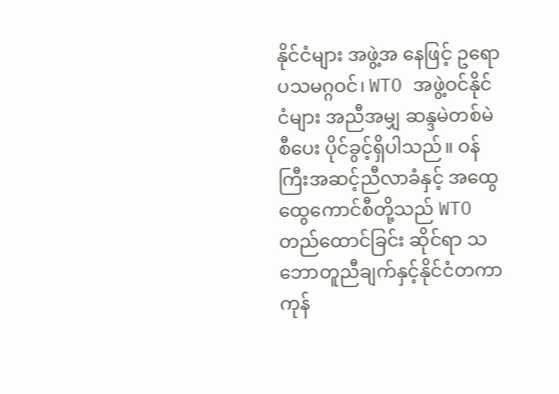နိုင်ငံများ အဖွဲ့အ နေဖြင့် ဥရောပသမဂ္ဂဝင်၊ WTO အဖွဲ့ဝင်နိုင်ငံများ အညီအမျှ ဆန္ဒမဲတစ်မဲစီပေး ပိုင်ခွင့်ရှိပါသည်။ ဝန်ကြီးအဆင့်ညီလာခံနှင့် အထွေထွေကောင်စီတို့သည် WTO တည်ထောင်ခြင်း ဆိုင်ရာ သဘောတူညီချက်နှင့်နိုင်ငံတကာ ကုန်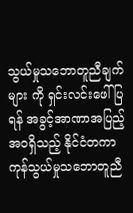သွယ်မှုသဘောတူညီချက်များ ကို ရှင်းလင်းဖေါ်ပြရန် အခွင့်အာဏာအပြည့်အဝရှိသည့် နိုင်ငံတကာကုန်သွယ်မှုသဘောတူညီ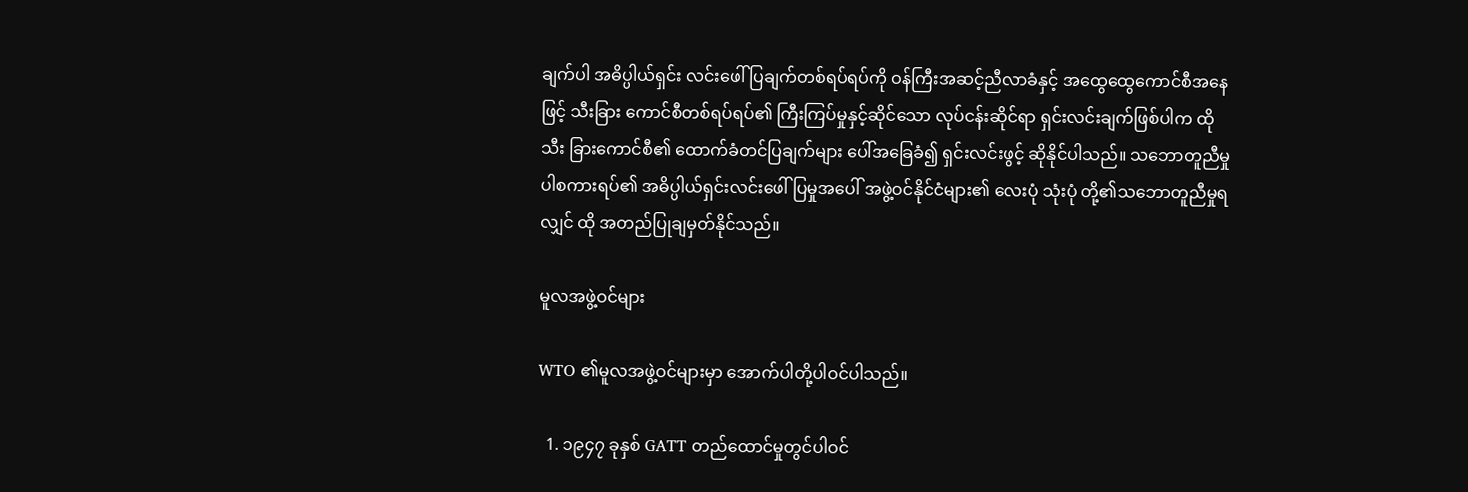ချက်ပါ အဓိပ္ပါယ်ရှင်း လင်းဖေါ်ပြချက်တစ်ရပ်ရပ်ကို ဝန်ကြီးအဆင့်ညီလာခံနှင့် အထွေထွေကောင်စီအနေဖြင့် သီးခြား ကောင်စီတစ်ရပ်ရပ်၏ ကြီးကြပ်မှုနှင့်ဆိုင်သော လုပ်ငန်းဆိုင်ရာ ရှင်းလင်းချက်ဖြစ်ပါက ထိုသီး ခြားကောင်စီ၏ ထောက်ခံတင်ပြချက်များ ပေါ်အခြေခံ၍ ရှင်းလင်းဖွင့် ဆိုနိုင်ပါသည်။ သဘောတူညီမှုပါစကားရပ်၏ အဓိပ္ပါယ်ရှင်းလင်းဖေါ်ပြမှုအပေါ် အဖွဲ့ဝင်နိုင်ငံများ၏ လေးပုံ သုံးပုံ တို့၏သဘောတူညီမှုရလျှင် ထို အတည်ပြုချမှတ်နိုင်သည်။

မူလအဖွဲ့ဝင်များ

WTO ၏မူလအဖွဲ့ဝင်များမှာ အောက်ပါတို့ပါဝင်ပါသည်။

  1. ၁၉၄၇ ခုနှစ် GATT တည်ထောင်မှုတွင်ပါဝင်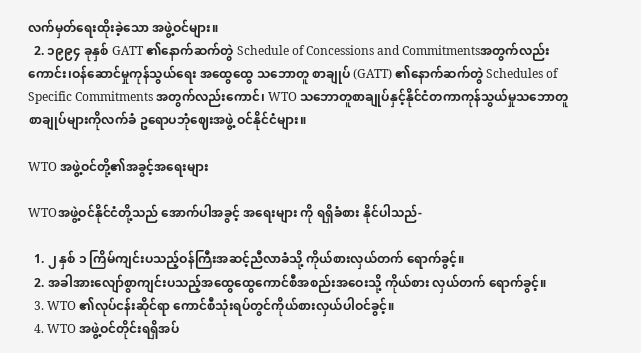လက်မှတ်ရေးထိုးခဲ့သော အဖွဲ့ဝင်များ။
  2. ၁၉၉၄ ခုနှစ် GATT ၏နောက်ဆက်တွဲ Schedule of Concessions and Commitmentsအတွက်လည်းကောင်း၊ဝန်ဆောင်မှုကုန်သွယ်ရေး အထွေထွေ သဘောတူ စာချုပ် (GATT) ၏နောက်ဆက်တွဲ Schedules of Specific Commitments အတွက်လည်းကောင်၊ WTO သဘောတူစာချုပ်နှင့်နိုင်ငံတကာကုန်သွယ်မှုသဘောတူစာချုပ်များကိုလက်ခံ ဥရောပဘုံဈေးအဖွဲ့ ဝင်နိုင်ငံများ။

WTO အဖွဲ့ဝင်တို့၏အခွင့်အရေးများ

WTOအဖွဲ့ဝင်နိုင်ငံတို့သည် အောက်ပါအခွင့် အရေးများ ကို ရရှိခံစား နိုင်ပါသည်-

  1. ၂ နှစ် ၁ ကြိမ်ကျင်းပသည့်ဝန်ကြီးအဆင့်ညီလာခံသို့ ကိုယ်စားလှယ်တက် ရောက်ခွင့်။
  2. အခါအားလျော်စွာကျင်းပသည့်အထွေထွေကောင်စီအစည်းအဝေးသို့ ကိုယ်စား လှယ်တက် ရောက်ခွင့်။
  3. WTO ၏လုပ်ငန်းဆိုင်ရာ ကောင်စီသုံးရပ်တွင်ကိုယ်စားလှယ်ပါဝင်ခွင့်။
  4. WTO အဖွဲ့ဝင်တိုင်းရရှိအပ်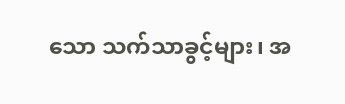သော သက်သာခွင့်များ၊ အ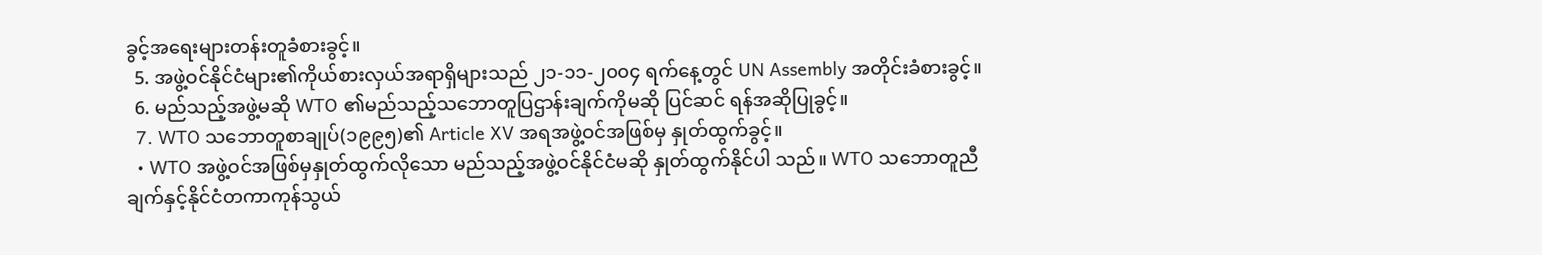ခွင့်အရေးများတန်းတူခံစားခွင့်။
  5. အဖွဲ့ဝင်နိုင်ငံများ၏ကိုယ်စားလှယ်အရာရှိများသည် ၂၁-၁၁-၂၀၀၄ ရက်နေ့တွင် UN Assembly အတိုင်းခံစားခွင့်။
  6. မည်သည့်အဖွဲ့မဆို WTO ၏မည်သည့်သဘောတူပြဌာန်းချက်ကိုမဆို ပြင်ဆင် ရန်အဆိုပြုခွင့်။
  7. WTO သဘောတူစာချုပ်(၁၉၉၅)၏ Article XV အရအဖွဲ့ဝင်အဖြစ်မှ နှုတ်ထွက်ခွင့်။
  • WTO အဖွဲ့ဝင်အဖြစ်မှနှုတ်ထွက်လိုသော မည်သည့်အဖွဲ့ဝင်နိုင်ငံမဆို နှုတ်ထွက်နိုင်ပါ သည်။ WTO သဘောတူညီချက်နှင့်နိုင်ငံတကာကုန်သွယ်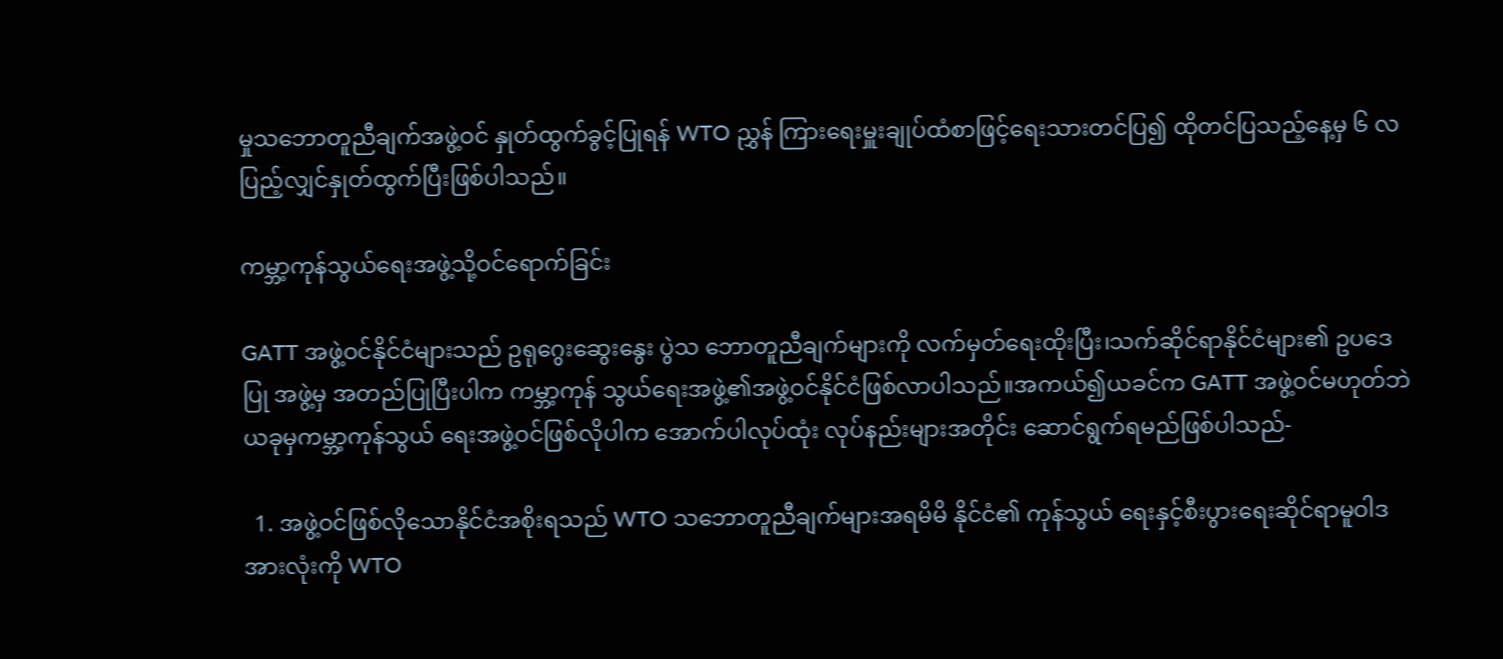မှုသဘောတူညီချက်အဖွဲ့ဝင် နှုတ်ထွက်ခွင့်ပြုရန် WTO ညွှန် ကြားရေးမှူးချုပ်ထံစာဖြင့်ရေးသားတင်ပြ၍ ထိုတင်ပြသည့်နေ့မှ ၆ လပြည့်လျှင်နှုတ်ထွက်ပြီးဖြစ်ပါသည်။

ကမ္ဘာ့ကုန်သွယ်ရေးအဖွဲ့သို့ဝင်ရောက်ခြင်း

GATT အဖွဲ့ဝင်နိုင်ငံများသည် ဥရုဂွေးဆွေးနွေး ပွဲသ ဘောတူညီချက်များကို လက်မှတ်ရေးထိုးပြီး၊သက်ဆိုင်ရာနိုင်ငံများ၏ ဥပဒေပြု အဖွဲ့မှ အတည်ပြုပြီးပါက ကမ္ဘာ့ကုန် သွယ်ရေးအဖွဲ့၏အဖွဲ့ဝင်နိုင်ငံဖြစ်လာပါသည်။အကယ်၍ယခင်က GATT အဖွဲ့ဝင်မဟုတ်ဘဲ ယခုမှကမ္ဘာ့ကုန်သွယ် ရေးအဖွဲ့ဝင်ဖြစ်လိုပါက အောက်ပါလုပ်ထုံး လုပ်နည်းများအတိုင်း ဆောင်ရွက်ရမည်ဖြစ်ပါသည်-

  1. အဖွဲ့ဝင်ဖြစ်လိုသောနိုင်ငံအစိုးရသည် WTO သဘောတူညီချက်များအရမိမိ နိုင်ငံ၏ ကုန်သွယ် ရေးနှင့်စီးပွားရေးဆိုင်ရာမူဝါဒအားလုံးကို WTO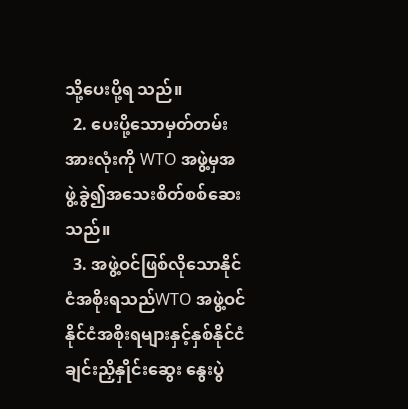သို့ပေးပို့ရ သည်။
  2. ပေးပို့သောမှတ်တမ်းအားလုံးကို WTO အဖွဲ့မှအဖွဲ့ခွဲ၍အသေးစိတ်စစ်ဆေးသည်။
  3. အဖွဲ့ဝင်ဖြစ်လိုသောနိုင်ငံအစိုးရသည်WTO အဖွဲ့ဝင်နိုင်ငံအစိုးရများနှင့်နှစ်နိုင်ငံ ချင်းညှိနှိုင်းဆွေး နွေးပွဲ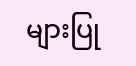များပြု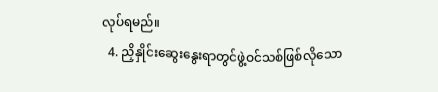လုပ်ရမည်။
  4. ညှိနှိုင်းဆွေးနွေးရာတွင်ဖွဲ့ဝင်သစ်ဖြစ်လိုသော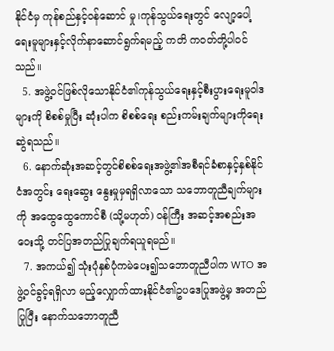နိုင်ငံမှ ကုန်စည်နှင့်ဝန်ဆောင် မှု၊ကုန်သွယ်ရေးတွင် လျော့ပေါ့ရေးမူများနှင့်လိုက်နာဆောင်ရွက်ရမည့် ကတိ ကဝတ်တို့ပါဝင် သည်။
  5. အဖွဲ့ဝင်ဖြစ်လိုသောနိုင်ငံ၏ကုန်သွယ်ရေးနှင့်စီးပွားရေးမူဝါဒများကို စိစစ်မှုပြီး ဆုံးပါက စိစစ်ရေး စည်းကမ်းချက်များကိုရေးဆွဲရသည်။
  6. နောက်ဆုံးအဆင့်တွင်စိစစ်ရေးအဖွဲ့၏အစီရင်ခံစာနှင့်နှစ်နိုင်ငံအတွင်း ရေးဆွေး နွေးမှုမှရရှိလာသော သဘောတူညီချက်များကို အထွေထွေကောင်စီ (သို့မဟုတ်) ဝန်ကြီး အဆင့်အစည်းအဝေးသို့ တင်ပြအတည်ပြုချက်ရယူရမည်။
  7. အကယ်၍ သုံးပုံနှစ်ပုံကမဲပေး၍သဘောတူညီပါက WTO အဖွဲ့ဝင်ခွင့်ရရှိလာ မည့်လျှောက်ထားနိုင်ငံ၏ဥပဒေပြုအဖွဲ့မှ အတည်ပြုပြီး နောက်သဘောတူညီ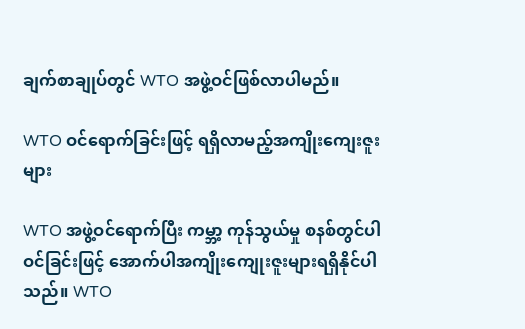ချက်စာချုပ်တွင် WTO အဖွဲ့ဝင်ဖြစ်လာပါမည်။

WTO ဝင်ရောက်ခြင်းဖြင့် ရရှိလာမည့်အကျိုးကျေးဇူးများ

WTO အဖွဲ့ဝင်ရောက်ပြီး ကမ္ဘာ့ ကုန်သွယ်မှု စနစ်တွင်ပါဝင်ခြင်းဖြင့် အောက်ပါအကျိုးကျေုးဇူးများရရှိနိုင်ပါသည်။ WTO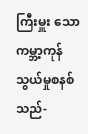ကြီးမှူး သောကမ္ဘာ့ကုန်သွယ်မှုစနစ် သည်-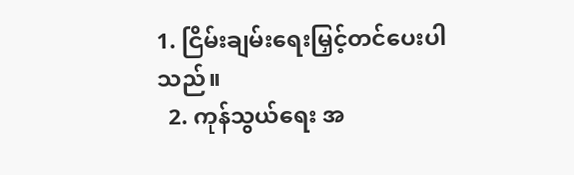1. ငြိမ်းချမ်းရေးမြှင့်တင်ပေးပါသည်။
  2. ကုန်သွယ်ရေး အ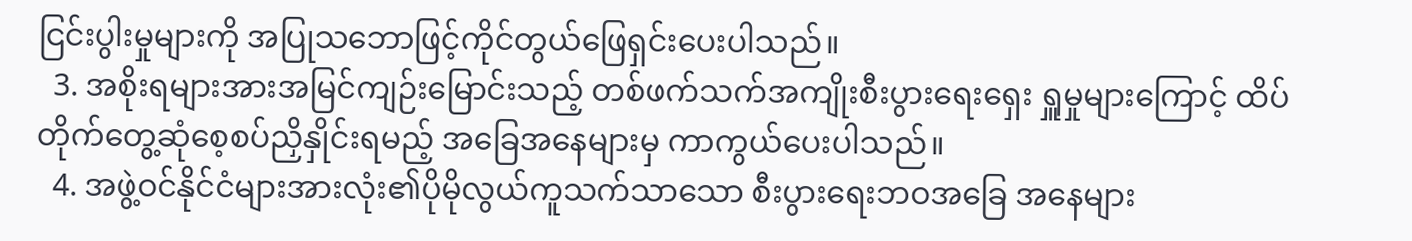ငြင်းပွါးမှုများကို အပြုသဘောဖြင့်ကိုင်တွယ်ဖြေရှင်းပေးပါသည်။
  3. အစိုးရများအားအမြင်ကျဉ်းမြောင်းသည့် တစ်ဖက်သက်အကျိုးစီးပွားရေးရှေး ရှူမှုများကြောင့် ထိပ်တိုက်တွေ့ဆုံစေ့စပ်ညှိနှိုင်းရမည့် အခြေအနေများမှ ကာကွယ်ပေးပါသည်။
  4. အဖွဲ့ဝင်နိုင်ငံများအားလုံး၏ပိုမိုလွယ်ကူသက်သာသော စီးပွားရေးဘဝအခြေ အနေများ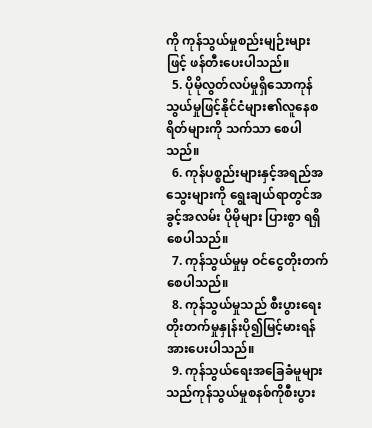ကို ကုန်သွယ်မှုစည်းမျဉ်းများဖြင့် ဖန်တီးပေးပါသည်။
  5. ပိုမိုလွတ်လပ်မှုရှိသောကုန်သွယ်မှုဖြင့်နိုင်ငံများ၏လူနေစရိတ်များကို သက်သာ စေပါသည်။
  6. ကုန်ပစ္စည်းများနှင့်အရည်အသွေးများကို ရွေးချယ်ရာတွင်အခွင့်အလမ်း ပိုမိုများ ပြားစွာ ရရှိစေပါသည်။
  7. ကုန်သွယ်မှုမှ ဝင်ငွေတိုးတက်စေပါသည်။
  8. ကုန်သွယ်မှုသည် စီးပွားရေးတိုးတက်မှုနှုန်းပို၍မြင့်မားရန် အားပေးပါသည်။
  9. ကုန်သွယ်ရေးအခြေခံမူများသည်ကုန်သွယ်မှုစနစ်ကိုစီးပွား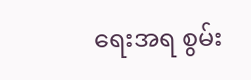ရေးအရ စွမ်း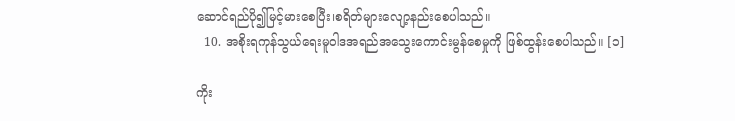ဆောင်ရည်ပို၍မြင့်မားစေပြီး၊စရိတ်များလျော့နည်းစေပါသည်။
  10. အစိုးရကုန်သွယ်ရေးမူဝါဒအရည်အသွေးကောင်းမွန်စေမှုကို ဖြစ်ထွန်းစေပါသည်။ [၁]

ကိုး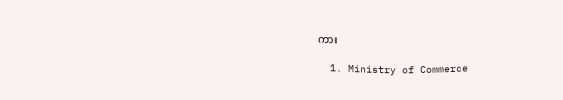ကား

  1. Ministry of Commerce